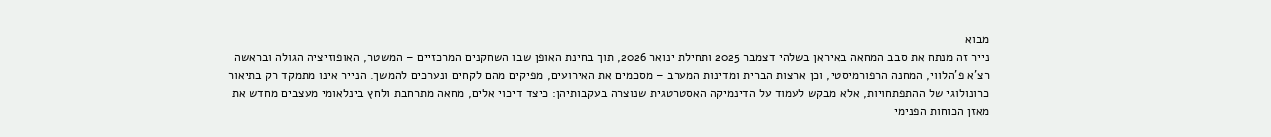מבוא
נייר זה מנתח את סבב המחאה באיראן בשלהי דצמבר 2025 ותחילת ינואר 2026, תוך בחינת האופן שבו השחקנים המרכזיים – המשטר, האופוזיציה הגולה ובראשה רצ'א פ'הלווי, המחנה הרפורמיסטי, וכן ארצות הברית ומדינות המערב – מסכמים את האירועים, מפיקים מהם לקחים ונערכים להמשך. הנייר אינו מתמקד רק בתיאור כרונולוגי של ההתפתחויות, אלא מבקש לעמוד על הדינמיקה האסטרטגית שנוצרה בעקבותיהן: כיצד דיכוי אלים, מחאה מתרחבת ולחץ בינלאומי מעצבים מחדש את מאזן הכוחות הפנימי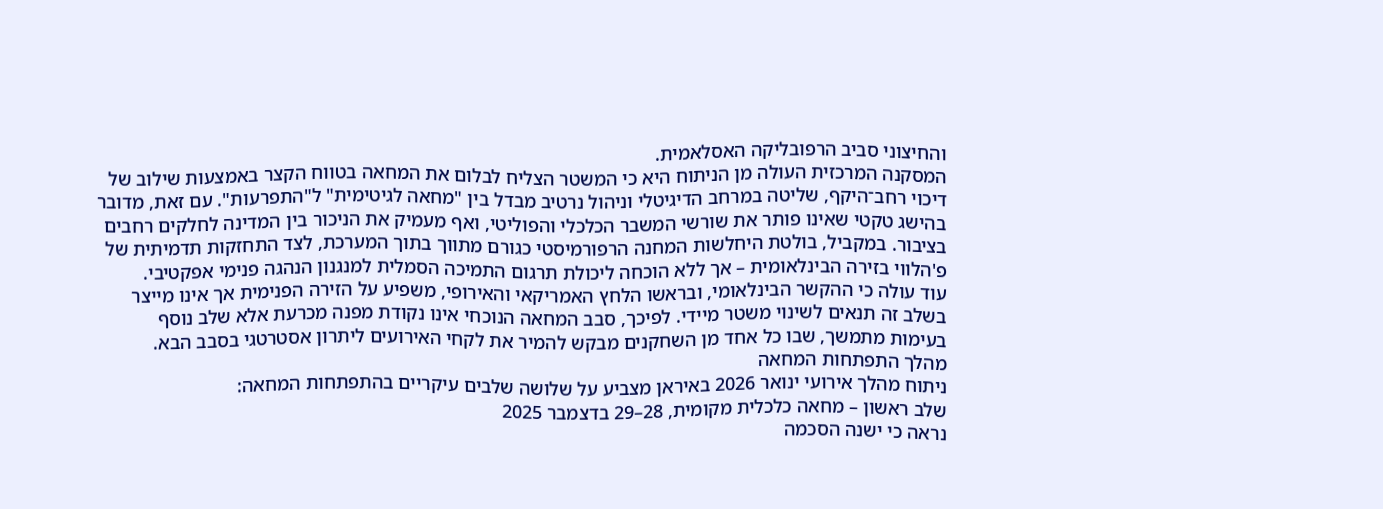והחיצוני סביב הרפובליקה האסלאמית.
המסקנה המרכזית העולה מן הניתוח היא כי המשטר הצליח לבלום את המחאה בטווח הקצר באמצעות שילוב של דיכוי רחב־היקף, שליטה במרחב הדיגיטלי וניהול נרטיב מבדל בין "מחאה לגיטימית" ל"התפרעות". עם זאת, מדובר בהישג טקטי שאינו פותר את שורשי המשבר הכלכלי והפוליטי, ואף מעמיק את הניכור בין המדינה לחלקים רחבים בציבור. במקביל, בולטת היחלשות המחנה הרפורמיסטי כגורם מתווך בתוך המערכת, לצד התחזקות תדמיתית של פ'הלווי בזירה הבינלאומית – אך ללא הוכחה ליכולת תרגום התמיכה הסמלית למנגנון הנהגה פנימי אפקטיבי.
עוד עולה כי ההקשר הבינלאומי, ובראשו הלחץ האמריקאי והאירופי, משפיע על הזירה הפנימית אך אינו מייצר בשלב זה תנאים לשינוי משטר מיידי. לפיכך, סבב המחאה הנוכחי אינו נקודת מפנה מכרעת אלא שלב נוסף בעימות מתמשך, שבו כל אחד מן השחקנים מבקש להמיר את לקחי האירועים ליתרון אסטרטגי בסבב הבא.
מהלך התפתחות המחאה
ניתוח מהלך אירועי ינואר 2026 באיראן מצביע על שלושה שלבים עיקריים בהתפתחות המחאה:
שלב ראשון – מחאה כלכלית מקומית, 28–29 בדצמבר 2025
נראה כי ישנה הסכמה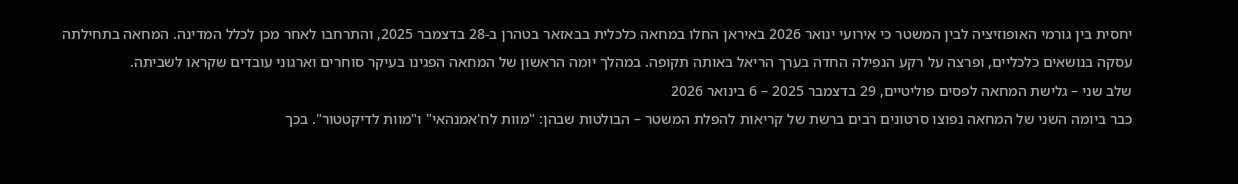יחסית בין גורמי האופוזיציה לבין המשטר כי אירועי ינואר 2026 באיראן החלו במחאה כלכלית בבאזאר בטהרן ב-28 בדצמבר 2025, והתרחבו לאחר מכן לכלל המדינה. המחאה בתחילתה עסקה בנושאים כלכליים, ופרצה על רקע הנפילה החדה בערך הריאל באותה תקופה. במהלך יומה הראשון של המחאה הפגינו בעיקר סוחרים וארגוני עובדים שקראו לשביתה.
שלב שני – גלישת המחאה לפסים פוליטיים, 29 בדצמבר 2025 – 6 בינואר 2026
כבר ביומה השני של המחאה נפוצו סרטונים רבים ברשת של קריאות להפלת המשטר – הבולטות שבהן: "מוות לח'אמנהאי" ו"מוות לדיקטטור". בכך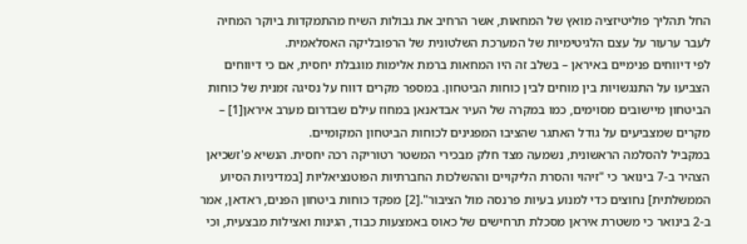החל תהליך פוליטיזציה מואץ של המחאות, אשר הרחיב את גבולות השיח מהתמקדות ביוקר המחיה לעבר ערעור על עצם הלגיטימיות של המערכת השלטונית של הרפובליקה האסלאמית.
לפי דיווחים פנימיים באיראן – בשלב זה היו המחאות ברמת אלימות מוגבלת יחסית, אם כי דיווחים הצביעו על התנגשויות בין מוחים לבין כוחות הביטחון. במספר מקרים דווח על נסיגה זמנית של כוחות הביטחון מיישובים מסוימים, כמו במקרה של העיר אבדאנאן במחוז עילם שבדרום מערב איראן[1] – מקרים שמצביעים על גודל האתגר שהציבו המפגינים לכוחות הביטחון המקומיים.
במקביל להסלמה הראשונית, נשמעה מצד חלק מבכירי המשטר רטוריקה רכה יחסית. הנשיא פ'זשכיאן הצהיר ב-7 בינואר כי "זיהוי והסרת הליקויים וההשלכות החברתיות הפוטנציאליות [במדיניות הסיוע הממשלתית] נחוצים כדי למנוע בעיות פרנסה מול הציבור".[2] מפקד כוחות ביטחון הפנים, ראדאן, אמר ב-2 בינואר כי משטרת איראן מסכלת תרחישים של כאוס באמצעות כבוד, הגינות ואצילות מבצעית, וכי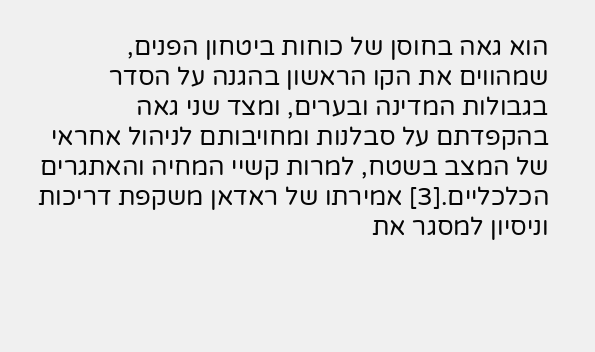הוא גאה בחוסן של כוחות ביטחון הפנים, שמהווים את הקו הראשון בהגנה על הסדר בגבולות המדינה ובערים, ומצד שני גאה בהקפדתם על סבלנות ומחויבותם לניהול אחראי של המצב בשטח, למרות קשיי המחיה והאתגרים הכלכליים.[3] אמירתו של ראדאן משקפת דריכות וניסיון למסגר את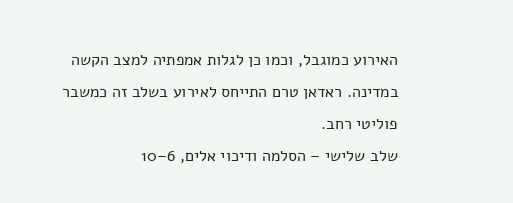האירוע כמוגבל, וכמו כן לגלות אמפתיה למצב הקשה במדינה. ראדאן טרם התייחס לאירוע בשלב זה כמשבר פוליטי רחב.
שלב שלישי – הסלמה ודיכוי אלים, 6–10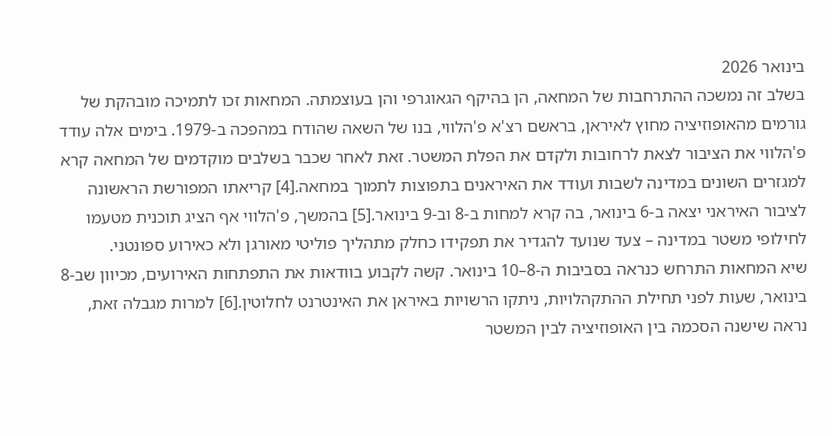בינואר 2026
בשלב זה נמשכה ההתרחבות של המחאה, הן בהיקף הגאוגרפי והן בעוצמתה. המחאות זכו לתמיכה מובהקת של גורמים מהאופוזיציה מחוץ לאיראן, בראשם רצ'א פ'הלווי, בנו של השאה שהודח במהפכה ב-1979. בימים אלה עודד פ'הלווי את הציבור לצאת לרחובות ולקדם את הפלת המשטר. זאת לאחר שכבר בשלבים מוקדמים של המחאה קרא למגזרים השונים במדינה לשבות ועודד את האיראנים בתפוצות לתמוך במחאה.[4] קריאתו המפורשת הראשונה לציבור האיראני יצאה ב-6 בינואר, בה קרא למחות ב-8 וב-9 בינואר.[5] בהמשך, פ'הלווי אף הציג תוכנית מטעמו לחילופי משטר במדינה – צעד שנועד להגדיר את תפקידו כחלק מתהליך פוליטי מאורגן ולא כאירוע ספונטני.
שיא המחאות התרחש כנראה בסביבות ה-8–10 בינואר. קשה לקבוע בוודאות את התפתחות האירועים, מכיוון שב-8 בינואר, שעות לפני תחילת ההתקהלויות, ניתקו הרשויות באיראן את האינטרנט לחלוטין.[6] למרות מגבלה זאת, נראה שישנה הסכמה בין האופוזיציה לבין המשטר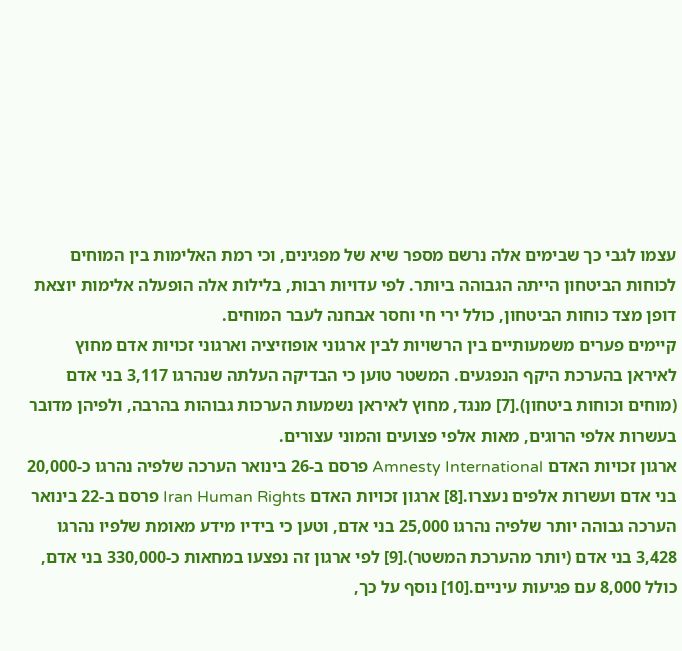עצמו לגבי כך שבימים אלה נרשם מספר שיא של מפגינים, וכי רמת האלימות בין המוחים לכוחות הביטחון הייתה הגבוהה ביותר. לפי עדויות רבות, בלילות אלה הופעלה אלימות יוצאת דופן מצד כוחות הביטחון, כולל ירי חי וחסר אבחנה לעבר המוחים.
קיימים פערים משמעותיים בין הרשויות לבין ארגוני אופוזיציה וארגוני זכויות אדם מחוץ לאיראן בהערכת היקף הנפגעים. המשטר טוען כי הבדיקה העלתה שנהרגו 3,117 בני אדם (מוחים וכוחות ביטחון).[7] מנגד, מחוץ לאיראן נשמעות הערכות גבוהות בהרבה, ולפיהן מדובר בעשרות אלפי הרוגים, מאות אלפי פצועים והמוני עצורים.
ארגון זכויות האדם Amnesty International פרסם ב-26 בינואר הערכה שלפיה נהרגו כ-20,000 בני אדם ועשרות אלפים נעצרו.[8] ארגון זכויות האדם Iran Human Rights פרסם ב-22 בינואר הערכה גבוהה יותר שלפיה נהרגו 25,000 בני אדם, וטען כי בידיו מידע מאומת שלפיו נהרגו 3,428 בני אדם (יותר מהערכת המשטר).[9] לפי ארגון זה נפצעו במחאות כ-330,000 בני אדם, כולל 8,000 עם פגיעות עיניים.[10] נוסף על כך,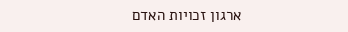ארגון זכויות האדם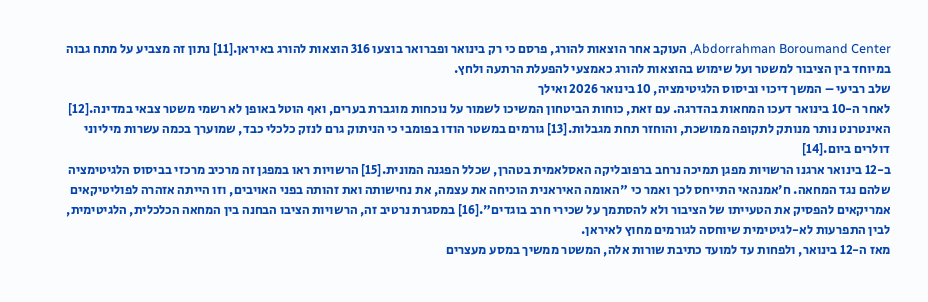Abdorrahman Boroumand Center, העוקב אחר הוצאות להורג, פרסם כי רק בינואר ופברואר בוצעו 316 הוצאות להורג באיראן.[11] נתון זה מצביע על מתח גבוה במיוחד בין הציבור למשטר ועל שימוש בהוצאות להורג כאמצעי להפעלת הרתעה ולחץ.
שלב רביעי – המשך דיכוי וביסוס הלגיטימציה, 10 בינואר 2026 ואילך
לאחר ה-10 בינואר דעכו המחאות בהדרגה. עם זאת, כוחות הביטחון המשיכו לשמור על נוכחות מוגברת בערים, ואף הוטל באופן לא רשמי משטר צבאי במדינה.[12] האינטרנט נותר מנותק לתקופה ממושכת, והוחזר תחת מגבלות.[13] גורמים במשטר הודו בפומבי כי הניתוק גרם לנזק כלכלי כבד, שמוערך בכמה עשרות מיליוני דולרים ביום.[14]
ב-12 בינואר ארגנו הרשויות מפגן תמיכה נרחב ברפובליקה האסלאמית בטהרן, שכלל הפגנה המונית.[15] הרשויות ראו במפגן זה מרכיב מרכזי בביסוס הלגיטימציה שלהם נגד המחאה. ח'אמנהאי התייחס לכך ואמר כי "האומה האיראנית הוכיחה את עצמה, את נחישותה ואת זהותה בפני האויבים, וזו הייתה אזהרה לפוליטיקאים אמריקאים להפסיק את הטעייתו של הציבור ולא להסתמך על שכירי חרב בוגדים".[16] במסגרת נרטיב זה, הרשויות הציבו הבחנה בין המחאה הכלכלית, הלגיטימית, לבין התפרעות לא-לגיטימית שיוחסה לגורמים מחוץ לאיראן.
מאז ה-12 בינואר, ולפחות עד למועד כתיבת שורות אלה, המשטר ממשיך במסע מעצרים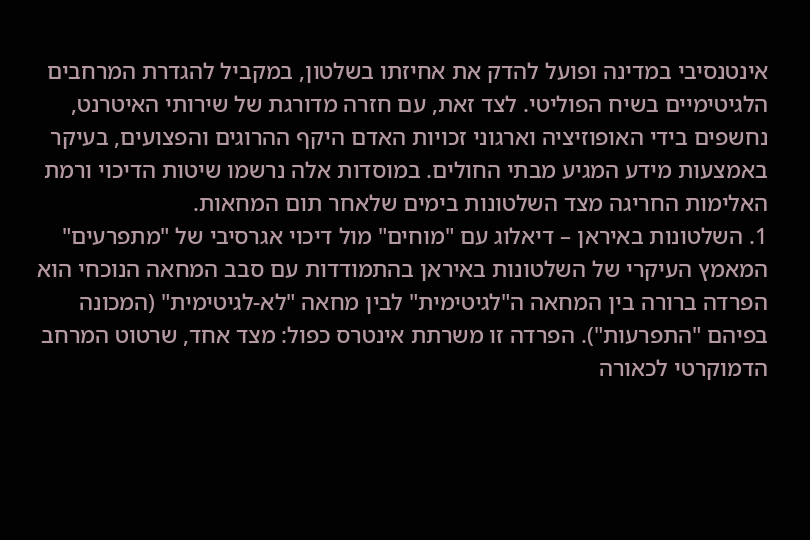אינטנסיבי במדינה ופועל להדק את אחיזתו בשלטון, במקביל להגדרת המרחבים הלגיטימיים בשיח הפוליטי. לצד זאת, עם חזרה מדורגת של שירותי האיטרנט, נחשפים בידי האופוזיציה וארגוני זכויות האדם היקף ההרוגים והפצועים, בעיקר באמצעות מידע המגיע מבתי החולים. במוסדות אלה נרשמו שיטות הדיכוי ורמת האלימות החריגה מצד השלטונות בימים שלאחר תום המחאות.
1. השלטונות באיראן – דיאלוג עם "מוחים" מול דיכוי אגרסיבי של "מתפרעים"
המאמץ העיקרי של השלטונות באיראן בהתמודדות עם סבב המחאה הנוכחי הוא הפרדה ברורה בין המחאה ה"לגיטימית" לבין מחאה "לא-לגיטימית" (המכונה בפיהם "התפרעות"). הפרדה זו משרתת אינטרס כפול: מצד אחד, שרטוט המרחב הדמוקרטי לכאורה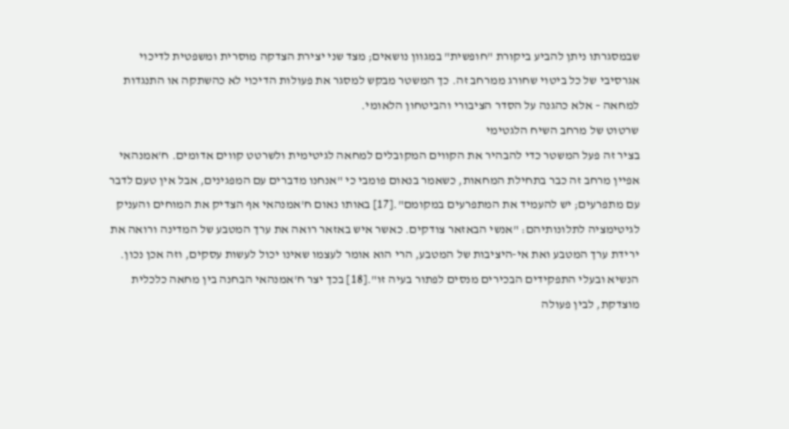שבמסגרתו ניתן להביע ביקורת "חופשית" במגוון נושאים; מצד שני יצירת הצדקה מוסרית ומשפטית לדיכוי אגרסיבי של כל ביטוי שחורג ממרחב זה. כך המשטר מבקש למסגר את פעולות הדיכוי לא כהשתקה או התנגדות למחאה – אלא כהגנה על הסדר הציבורי והביטחון הלאומי.
שרטוט של מרחב השיח הלגטימי
בציר זה פעל המשטר כדי להבהיר את הקווים המקובלים למחאה לגיטימית ולשרטט קווים אדומים. ח'אמנהאי אפיין מרחב זה כבר בתחילת המחאות, כשאמר בנאום פומבי כי "אנחנו מדברים עם המפגינים, אבל אין טעם לדבר עם מתפרעים; יש להעמיד את המתפרעים במקומם".[17] באותו נאום ח'אמנהאי אף הצדיק את המוחים והעניק לגיטימציה לתלונותיהם: "אנשי הבאזאר צודקים. כאשר איש באזאר רואה את ערך המטבע של המדינה ורואה את ירידת ערך המטבע ואת אי-היציבות של המטבע, הרי הוא אומר לעצמו שאינו יכול לעשות עסקים, וזה אכן נכון. הנשיא ובעלי התפקידים הבכירים מנסים לפתור בעיה זו".[18] בכך יצר ח'אמנהאי הבחנה בין מחאה כלכלית מוצדקת, לבין פעולה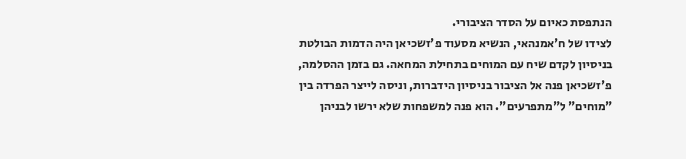הנתפסת כאיום על הסדר הציבורי.
לצידו של ח'אמנהאי, הנשיא מסעוד פ'זשכיאן היה הדמות הבולטת בניסיון לקדם שיח עם המוחים בתחילת המחאה. גם בזמן ההסלמה, פ'זשכיאן פנה אל הציבור בניסיון הידברות, וניסה לייצר הפרדה בין "מוחים" ל"מתפרעים". הוא פנה למשפחות שלא ירשו לבניהן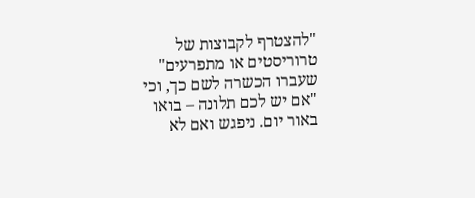"להצטרף לקבוצות של טרוריסטים או מתפרעים" שעברו הכשרה לשם כך, וכי "אם יש לכם תלונה – בואו באור יום. ניפגש ואם לא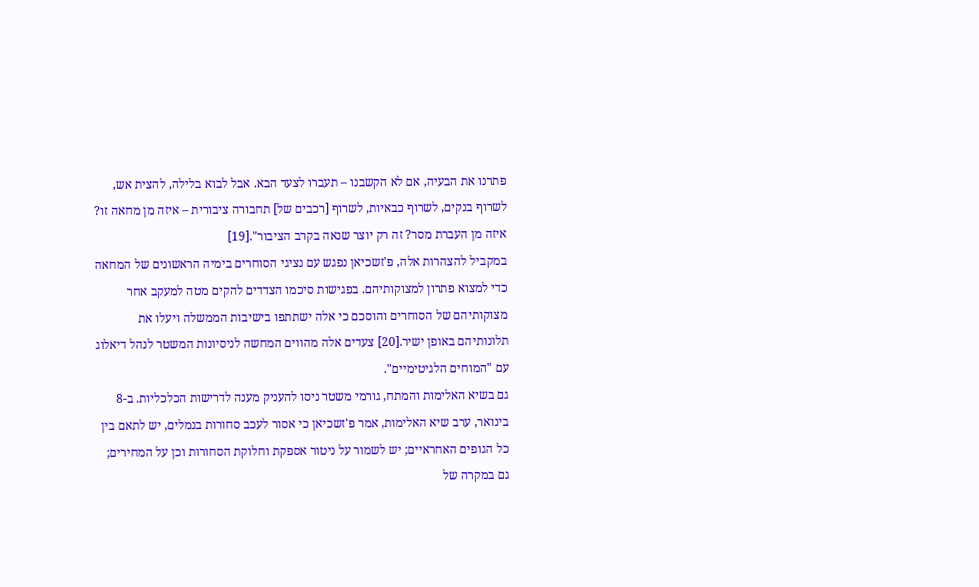פתרנו את הבעיה, אם לא הקשבנו – תעברו לצעד הבא. אבל לבוא בלילה, להצית אש, לשרוף בנקים, לשרוף כבאיות, לשרוף [רכבים של] תחבורה ציבורית – איזה מן מחאה זו? איזה מן העברת מסר? זה רק יוצר שנאה בקרב הציבור".[19]
במקביל להצהרות אלה, פ'זשכיאן נפגש עם נציגי הסוחרים בימיה הראשונים של המחאה כדי למצוא פתרון למצוקותיהם. בפגישות סיכמו הצדדים להקים מטה למעקב אחר מצוקותיהם של הסוחרים והוסכם כי אלה ישתתפו בישיבות הממשלה ויעלו את תלונותיהם באופן ישיר.[20] צעדים אלה מהווים המחשה לניסיונות המשטר לנהל דיאלוג עם "המוחים הלגיטימיים".
גם בשיא האלימות והמתח, גורמי משטר ניסו להעניק מענה לדרישות הכלכליות. ב-8 בינואר, ערב שיא האלימות, אמר פ'זשכיאן כי אסור לעכב סחורות בנמלים, יש לתאם בין כל הגופים האחראיים; יש לשמור על ניטור אספקת וחלוקת הסחורות וכן על המחירים; גם במקרה של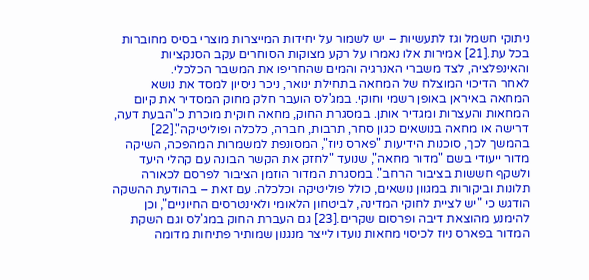ניתוקי חשמל וגז לתעשיות – יש לשמור על יחידות המייצרות מוצרי בסיס מחוברות בכל עת.[21] אמירות אלו נאמרו על רקע מצוקות הסוחרים עקב הסנקציות והאינפלציה, לצד משברי האנרגיה והמים שהחריפו את המשבר הכלכלי.
לאחר הדיכוי המוצלח של המחאה בתחילת ינואר, ניכר ניסיון למסד את נושא המחאה באיראן באופן רשמי וחוקי. במג'לס הועבר חלק מחוק המסדיר את קיום המחאות והעצרות ומגדיר אותן. במסגרת החוק, מחאה חוקית מוכרת כ"הבעת דעה, דרישה או מחאה בנושאים כגון סחר, תרבות, חברה, כלכלה ופוליטיקה".[22]
בהמשך לכך, סוכנות הידיעות "פארס ניוז", המסונפת למשמרות המהפכה, השיקה מדור ייעודי בשם "מדור מחאה", שנועד "לחזק את הקשר הבונה עם קהלי היעד ולשקף חששות בציבור הרחב". במסגרת המדור הוזמן הציבור לפרסם לכאורה תלונות וביקורות במגוון נושאים, כולל פוליטיקה וכלכלה. עם זאת – בהודעת ההשקה הודגש כי "יש לציית לחוקי המדינה, לביטחון הלאומי ולאינטרסים החיוניים", וכן להימנע מהוצאת דיבה ופרסום שקרים.[23] גם העברת החוק במג'לס וגם השקת המדור בפארס ניוז לכיסוי מחאות נועדו לייצר מנגנון שמותיר פתיחות מדומה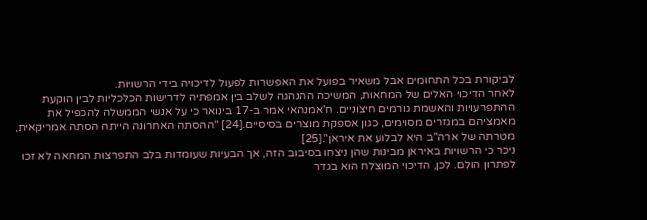לביקורת בכל התחומים אבל משאיר בפועל את האפשרות לפעול לדיכויה בידי הרשויות.
לאחר הדיכוי האלים של המחאות, המשיכה ההנהגה לשלב בין אמפתיה לדרישות הכלכליות לבין הוקעת ההתפרעויות והאשמת גורמים חיצוניים. ח'אמנהאי אמר ב-17 בינואר כי על אנשי הממשלה להכפיל את מאמציהם במגזרים מסוימים, כגון אספקת מוצרים בסיסיים.[24] "ההסתה האחרונה הייתה הסתה אמריקאית, מטרתה של ארה"ב היא לבלוע את איראן".[25]
ניכר כי הרשויות באיראן מבינות שהן ניצחו בסיבוב הזה, אך הבעיות שעומדות בלב התפרצות המחאה לא זכו לפתרון הולם. לכן, הדיכוי המוצלח הוא בגדר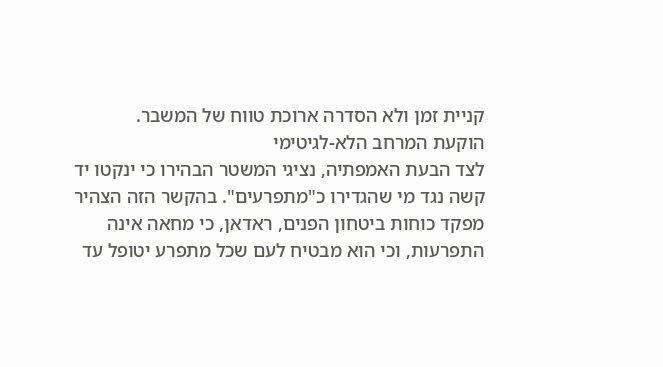קניית זמן ולא הסדרה ארוכת טווח של המשבר.
הוקעת המרחב הלא-לגיטימי
לצד הבעת האמפתיה, נציגי המשטר הבהירו כי ינקטו יד קשה נגד מי שהגדירו כ"מתפרעים". בהקשר הזה הצהיר מפקד כוחות ביטחון הפנים, ראדאן, כי מחאה אינה התפרעות, וכי הוא מבטיח לעם שכל מתפרע יטופל עד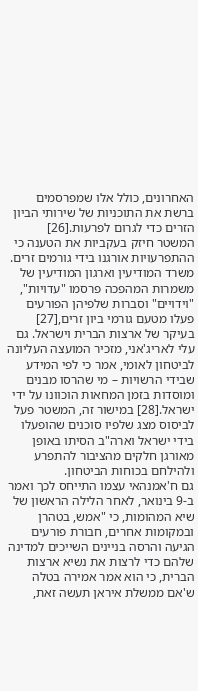האחרונים, כולל אלו שמפרסמים ברשת את התוכניות של שירותי הביון הזרים כדי לגרום לפרעות.[26]
המשטר חיזק בעקביות את הטענה כי ההתפרעויות אורגנו בידי גורמים זרים. משרד המודיעין וארגון המודיעין של משמרות המהפכה פרסמו "עדויות", "וידויים" וסברות שלפיהן הפורעים פעלו מטעם גורמי ביון זרים,[27] בעיקר של ארצות הברית וישראל. גם עלי לאריג'אני, מזכיר המועצה העליונה לביטחון לאומי, אמר כי לפי המידע שבידי הרשויות – מי שהרסו מבנים ומוסדות בזמן המחאות הוכוונו על ידי ישראל.[28] במישור זה, המשטר פעל לביסוס מצג שלפיו סוכנים שהופעלו בידי ישראל וארה"ב הסיתו באופן מאורגן חלקים מהציבור להתפרע ולהילחם בכוחות הביטחון.
גם ח'אמנהאי עצמו התייחס לכך ואמר ב-9 בינואר, לאחר הלילה הראשון של שיא המהומות, כי "אמש, בטהרן ובמקומות אחרים, חבורת פורעים הגיעה והרסה בניינים השייכים למדינה שלהם כדי לרצות את נשיא ארצות הברית, כי הוא אמר אמירה בטלה ש'אם ממשלת איראן תעשה זאת,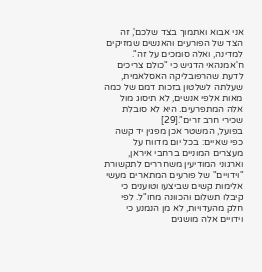אני אבוא ואתמוך בצד שלכם', זה הצד של הפורעים והאנשים שמזיקים למדינה, ואלה סומכים על זה". ח'אמנהאי הדגיש כי "כולם צריכים לדעת שהרפובליקה האסלאמית, שעלתה לשלטון בזכות דמם של כמה מאות אלפי אנשים, לא תיסוג מול אלה המתפרעים. היא לא סובלת שכירי חרב זרים".[29]
בפועל, המשטר אכן מפגין יד קשה כפי שאיים: בכל יום מדווח על מעצרים המוניים ברחבי איראן, וארגוני המודיעין משחררים לתקשורת "וידויים" של פורעים המתארים מעשי אלימות קשים שביצעו וטוענים כי קיבלו תשלום והכוונה מחו"ל. לפי חלק מהעדויות, לא מן הנמנע כי וידויים אלה מושגים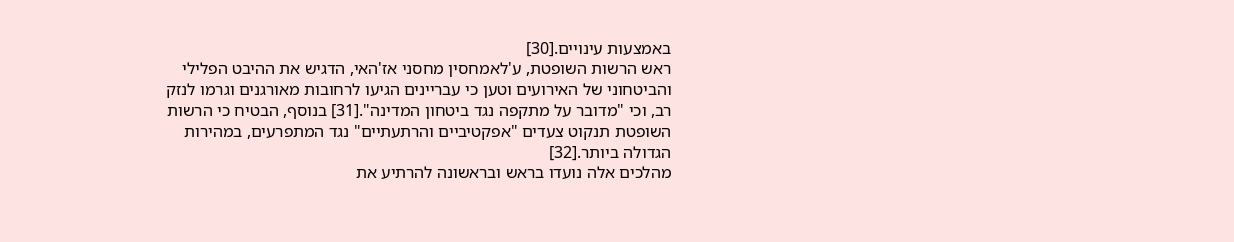באמצעות עינויים.[30]
ראש הרשות השופטת, ע'לאמחסין מחסני אז'האי, הדגיש את ההיבט הפלילי והביטחוני של האירועים וטען כי עבריינים הגיעו לרחובות מאורגנים וגרמו לנזק רב, וכי "מדובר על מתקפה נגד ביטחון המדינה".[31] בנוסף, הבטיח כי הרשות השופטת תנקוט צעדים "אפקטיביים והרתעתיים" נגד המתפרעים, במהירות הגדולה ביותר.[32]
מהלכים אלה נועדו בראש ובראשונה להרתיע את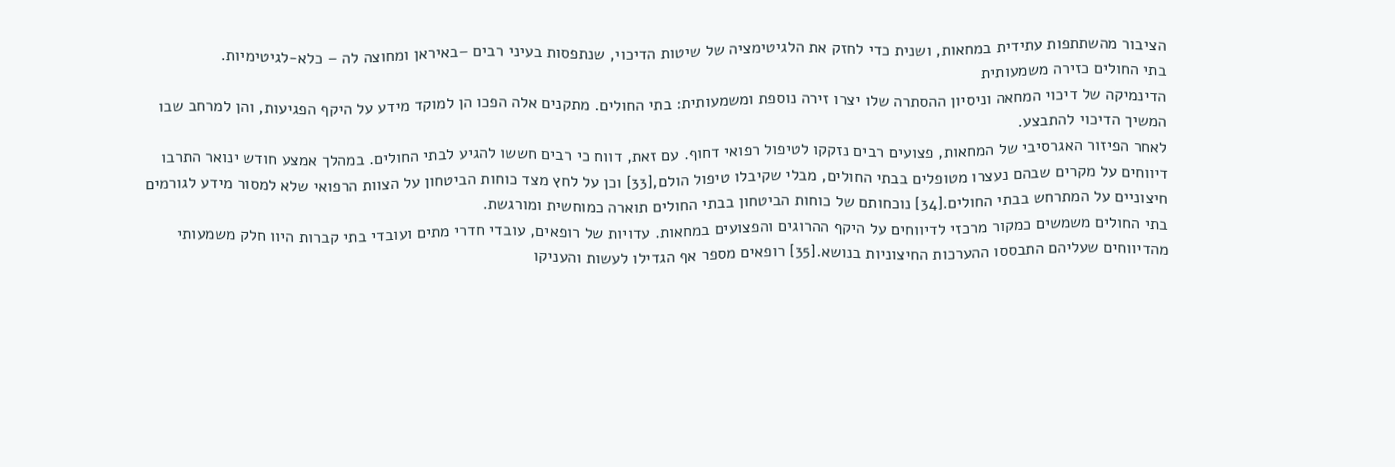הציבור מהשתתפות עתידית במחאות, ושנית כדי לחזק את הלגיטימציה של שיטות הדיכוי, שנתפסות בעיני רבים –באיראן ומחוצה לה – כלא-לגיטימיות.
בתי החולים כזירה משמעותית
הדינמיקה של דיכוי המחאה וניסיון ההסתרה שלו יצרו זירה נוספת ומשמעותית: בתי החולים. מתקנים אלה הפכו הן למוקד מידע על היקף הפגיעות, והן למרחב שבו המשיך הדיכוי להתבצע.
לאחר הפיזור האגרסיבי של המחאות, פצועים רבים נזקקו לטיפול רפואי דחוף. עם זאת, דווח כי רבים חששו להגיע לבתי החולים. במהלך אמצע חודש ינואר התרבו דיווחים על מקרים שבהם נעצרו מטופלים בבתי החולים, מבלי שקיבלו טיפול הולם,[33] וכן על לחץ מצד כוחות הביטחון על הצוות הרפואי שלא למסור מידע לגורמים חיצוניים על המתרחש בבתי החולים.[34] נוכחותם של כוחות הביטחון בבתי החולים תוארה כמוחשית ומורגשת.
בתי החולים משמשים כמקור מרכזי לדיווחים על היקף ההרוגים והפצועים במחאות. עדויות של רופאים, עובדי חדרי מתים ועובדי בתי קברות היוו חלק משמעותי מהדיווחים שעליהם התבססו ההערכות החיצוניות בנושא.[35] רופאים מספר אף הגדילו לעשות והעניקו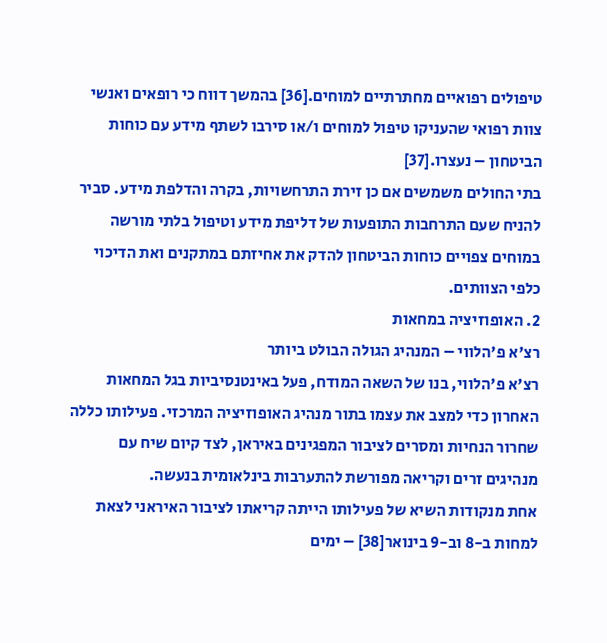טיפולים רפואיים מחתרתיים למוחים.[36] בהמשך דווח כי רופאים ואנשי צוות רפואי שהעניקו טיפול למוחים ו/או סירבו לשתף מידע עם כוחות הביטחון – נעצרו.[37]
בתי החולים משמשים אם כן זירת התרחשויות, בקרה והדלפת מידע. סביר להניח שעם התרחבות התופעות של דליפת מידע וטיפול בלתי מורשה במוחים צפויים כוחות הביטחון להדק את אחיזתם במתקנים ואת הדיכוי כלפי הצוותים.
2. האופוזיציה במחאות
רצ'א פ'הלווי – המנהיג הגולה הבולט ביותר
רצ'א פ'הלווי, בנו של השאה המודח, פעל באינטנסיביות בגל המחאות האחרון כדי למצב את עצמו בתור מנהיג האופוזיציה המרכזי. פעילותו כללה שחרור הנחיות ומסרים לציבור המפגינים באיראן, לצד קיום שיח עם מנהיגים זרים וקריאה מפורשת להתערבות בינלאומית בנעשה.
אחת מנקודות השיא של פעילותו הייתה קריאתו לציבור האיראני לצאת למחות ב-8 וב-9 בינואר[38] – ימים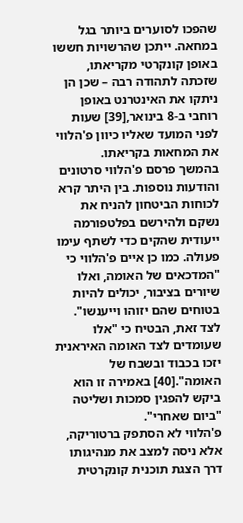שהפכו לסוערים ביותר בגל במחאה. ייתכן שהרשויות חששו באופן קונקרטי מקריאתו, שזכתה לתהודה רבה – שכן הן ניתקו את האינטרנט באופן רוחבי ב-8 בינואר,[39] שעות לפני המועד שאליו כיוון פ'הלווי את המחאות בקריאתו.
בהמשך פרסם פ'הלווי סרטונים והודעות נוספות. בין היתר קרא לכוחות הביטחון להניח את נשקם ולהירשם בפלטפורמה ייעודית שהקים כדי לשתף עימו פעולה. כמו כן איים פ'הלווי כי "המדכאים של האומה, ואלו שיורים בציבור, יכולים להיות בטוחים שהם יזוהו וייענשו". לצד זאת, הבטיח כי "אלו שעומדים לצד האומה האיראנית יזכו בכבוד ובשבח של האומה".[40] באמירה זו הוא ביקש להפגין סמכות ושליטה "ביום שאחרי".
פ'הלווי לא הסתפק ברטוריקה, אלא ניסה למצב את מנהיגותו דרך הצגת תוכנית קונקרטית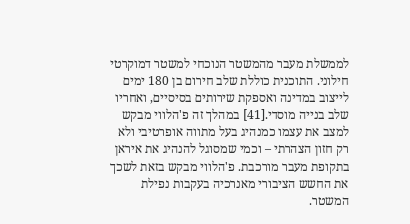לממשלת מעבר מהמשטר הנוכחי למשטר דמוקרטי חילוני. התוכנית כוללת שלב חירום בן 180 ימים לייצוב במדינה ואספקת שירותים בסיסיים, ואחריו שלב בנייה מוסדי.[41] במהלך זה פ'הלווי מבקש למצב את עצמו כמנהיג בעל מתווה אופרטיבי ולא רק חזון הצהרתי – וכמי שמסוגל להנהיג את איראן בתקופת מעבר מורכבת. פ'הלווי מבקש בזאת לשכך את החשש הציבורי מאנרכיה בעקבות נפילת המשטר.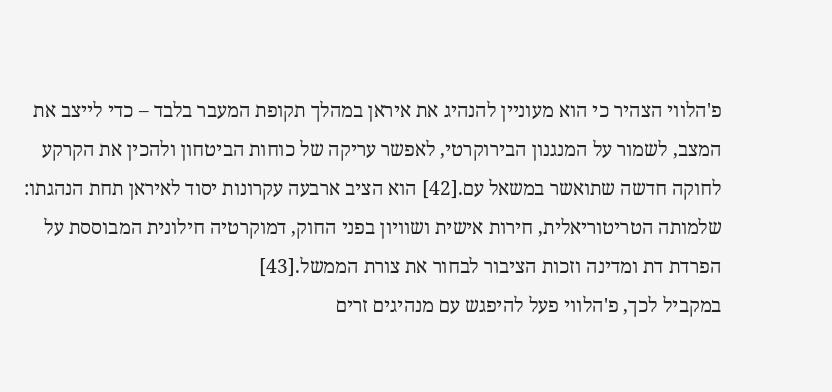פ'הלווי הצהיר כי הוא מעוניין להנהיג את איראן במהלך תקופת המעבר בלבד – כדי לייצב את המצב, לשמור על המנגנון הבירוקרטי, לאפשר עריקה של כוחות הביטחון ולהכין את הקרקע לחוקה חדשה שתואשר במשאל עם.[42] הוא הציב ארבעה עקרונות יסוד לאיראן תחת הנהגתו: שלמותה הטריטוריאלית, חירות אישית ושוויון בפני החוק, דמוקרטיה חילונית המבוססת על הפרדת דת ומדינה וזכות הציבור לבחור את צורת הממשל.[43]
במקביל לכך, פ'הלווי פעל להיפגש עם מנהיגים זרים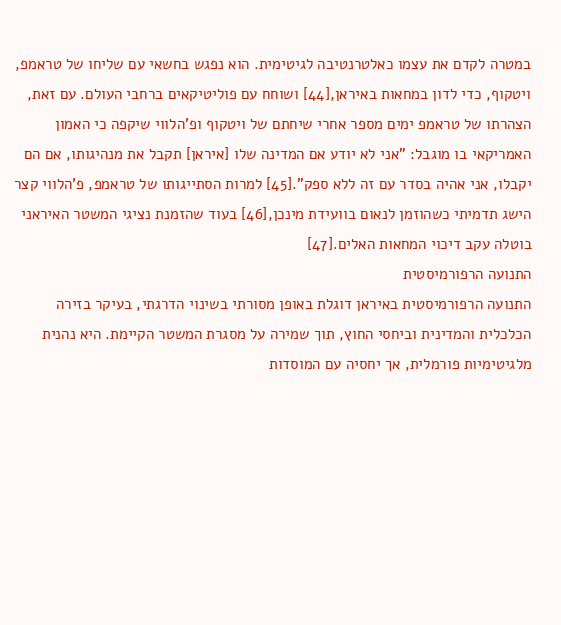במטרה לקדם את עצמו כאלטרנטיבה לגיטימית. הוא נפגש בחשאי עם שליחו של טראמפ, ויטקוף, כדי לדון במחאות באיראן,[44] ושוחח עם פוליטיקאים ברחבי העולם. עם זאת, הצהרתו של טראמפ ימים מספר אחרי שיחתם של ויטקוף ופ'הלווי שיקפה כי האמון האמריקאי בו מוגבל: "אני לא יודע אם המדינה שלו [איראן] תקבל את מנהיגותו, אם הם יקבלו, אני אהיה בסדר עם זה ללא ספק".[45] למרות הסתייגותו של טראמפ, פ'הלווי קצר הישג תדמיתי כשהוזמן לנאום בוועידת מינכן,[46] בעוד שהזמנת נציגי המשטר האיראני בוטלה עקב דיכוי המחאות האלים.[47]
התנועה הרפורמיסטית
התנועה הרפורמיסטית באיראן דוגלת באופן מסורתי בשינוי הדרגתי, בעיקר בזירה הכלכלית והמדינית וביחסי החוץ, תוך שמירה על מסגרת המשטר הקיימת. היא נהנית מלגיטימיות פורמלית, אך יחסיה עם המוסדות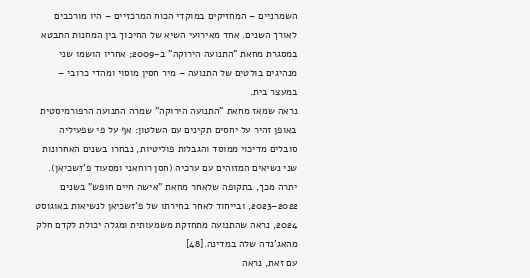השמרניים – המחזיקים במוקדי הכוח המרכזיים – היו מורכבים לאורך השנים. אחד מאירועי השיא של החיכוך בין המחנות התבטא במסגרת מחאת "התנועה הירוקה" ב-2009; אחריו הושמו שני מנהיגים בולטים של התנועה – מיר חסין מוסוי ומהדי כרובי – במעצר בית.
נראה שמאז מחאת "התנועה הירוקה" שמרה התנועה הרפורמיסטית באופן זהיר על יחסים תקינים עם השלטון: אף על פי שפעיליה סובלים מדיכוי ממוסד והגבלות פוליטיות, נבחרו בשנים האחרונות שני נשיאים המזוהים עם ערכיה (חסן רוחאני ומסעוד פ'זשכיאן). יתרה מכך, בתקופה שלאחר מחאת "אישה חיים חופש" בשנים 2022–2023, ובייחוד לאחר בחירתו של פ'זשכיאן לנשיאות באוגוסט 2024, נראה שהתנועה מתחזקת משמעותית ומגלה יכולת לקדם חלק מהאג'נדה שלה במדינה.[48]
עם זאת, נראה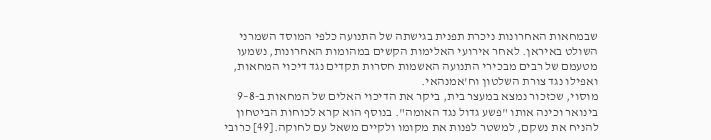שבמחאות האחרונות ניכרת תפנית בגישתה של התנועה כלפי המוסד השמרני השולט באיראן. לאחר אירועי האלימות הקשים במהומות האחרונות, נשמעו מטעמם של רבים מבכירי התנועה האשמות חסרות תקדים נגד דיכוי המחאות, ואפילו נגד צורת השלטון וח'אמנהאי.
מוסוי, שכזכור נמצא במעצר בית, ביקר את הדיכוי האלים של המחאות ב-8–9 בינואר וכינה אותו "פשע גדול נגד האומה". בנוסף הוא קרא לכוחות הביטחון להניח את נשקם, למשטר לפנות את מקומו ולקיים משאל עם לחוקה.[49] כרובי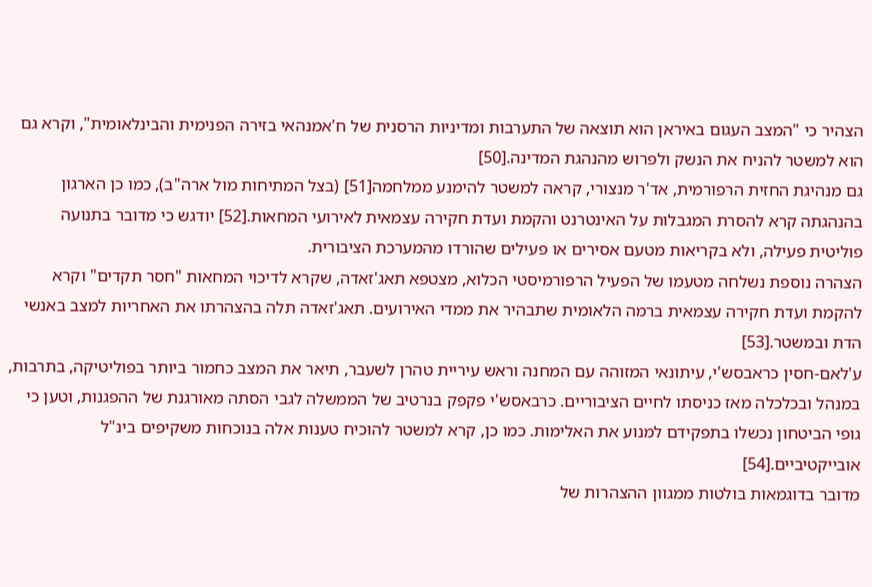הצהיר כי "המצב העגום באיראן הוא תוצאה של התערבות ומדיניות הרסנית של ח'אמנהאי בזירה הפנימית והבינלאומית", וקרא גם הוא למשטר להניח את הנשק ולפרוש מהנהגת המדינה.[50]
גם מנהיגת החזית הרפורמית, אד'ר מנצורי, קראה למשטר להימנע ממלחמה[51] (בצל המתיחות מול ארה"ב), כמו כן הארגון בהנהגתה קרא להסרת המגבלות על האינטרנט והקמת ועדת חקירה עצמאית לאירועי המחאות.[52] יודגש כי מדובר בתנועה פוליטית פעילה, ולא בקריאות מטעם אסירים או פעילים שהורדו מהמערכת הציבורית.
הצהרה נוספת נשלחה מטעמו של הפעיל הרפורמיסטי הכלוא, מצטפא תאג'זאדה, שקרא לדיכוי המחאות "חסר תקדים" וקרא להקמת ועדת חקירה עצמאית ברמה הלאומית שתבהיר את ממדי האירועים. תאג'זאדה תלה בהצהרתו את האחריות למצב באנשי הדת ובמשטר.[53]
ע'לאם-חסין כראבסש'י, עיתונאי המזוהה עם המחנה וראש עיריית טהרן לשעבר, תיאר את המצב כחמור ביותר בפוליטיקה, בתרבות, במנהל ובכלכלה מאז כניסתו לחיים הציבוריים. כרבאסש'י פקפק בנרטיב של הממשלה לגבי הסתה מאורגנת של ההפגנות, וטען כי גופי הביטחון נכשלו בתפקידם למנוע את האלימות. כמו כן, קרא למשטר להוכיח טענות אלה בנוכחות משקיפים בינ"ל אובייקטיביים.[54]
מדובר בדוגמאות בולטות ממגוון ההצהרות של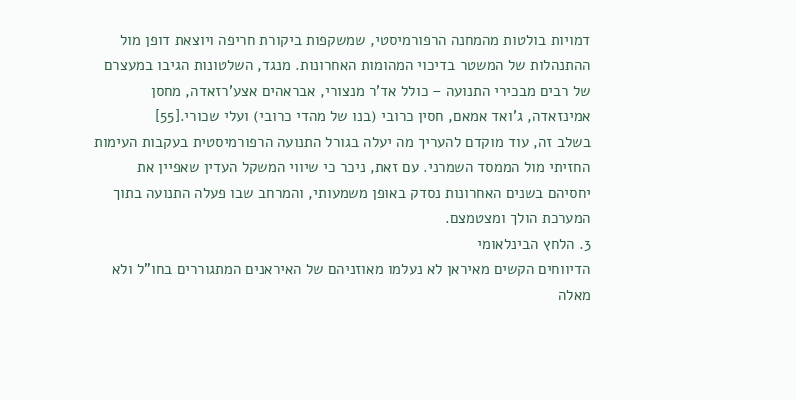דמויות בולטות מהמחנה הרפורמיסטי, שמשקפות ביקורת חריפה ויוצאת דופן מול ההתנהלות של המשטר בדיכוי המהומות האחרונות. מנגד, השלטונות הגיבו במעצרם של רבים מבכירי התנועה – כולל אד'ר מנצורי, אבראהים אצע'רזאדה, מחסן אמינזאדה, ג'ואד אמאם, חסין כרובי (בנו של מהדי כרובי) ועלי שכורי.[55]
בשלב זה, עוד מוקדם להעריך מה יעלה בגורל התנועה הרפורמיסטית בעקבות העימות החזיתי מול הממסד השמרני. עם זאת, ניכר כי שיווי המשקל העדין שאפיין את יחסיהם בשנים האחרונות נסדק באופן משמעותי, והמרחב שבו פעלה התנועה בתוך המערכת הולך ומצטמצם.
3. הלחץ הבינלאומי
הדיווחים הקשים מאיראן לא נעלמו מאוזניהם של האיראנים המתגוררים בחו"ל ולא מאלה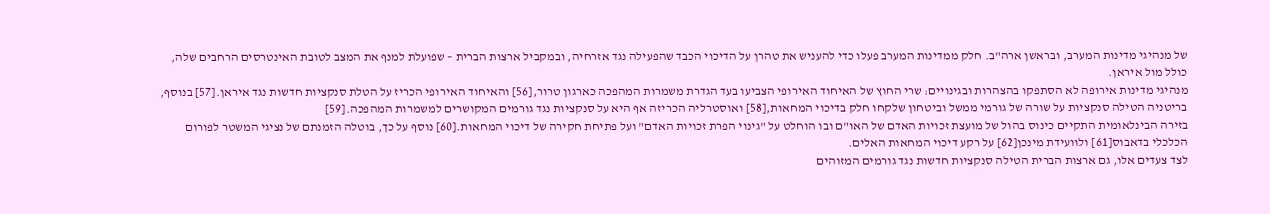של מנהיגי מדינות המערב, ובראשן ארה"ב. חלק ממדינות המערב פעלו כדי להעניש את טהרן על הדיכוי הכבד שהפעילה נגד אזרחיה, ובמקביל ארצות הברית – שפועלת למנף את המצב לטובת האינטרסים הרחבים שלה, כולל מול איראן.
מנהיגי מדינות אירופה לא הסתפקו בהצהרות ובגינויים: שרי החוץ של האיחוד האירופי הצביעו בעד הגדרת משמרות המהפכה כארגון טרור,[56] והאיחוד האירופי הכריז על הטלת סנקציות חדשות נגד איראן.[57] בנוסף, בריטניה הטילה סנקציות על שורה של גורמי ממשל וביטחון שלקחו חלק בדיכוי המחאות,[58] ואוסטרליה הכריזה אף היא על סנקציות נגד גורמים המקושרים למשמרות המהפכה.[59]
בזירה הבינלאומית התקיים כינוס בהול של מועצת זכויות האדם של האו"ם ובו הוחלט על "גינוי הפרת זכויות האדם" ועל פתיחת חקירה של דיכוי המחאות.[60] נוסף על כך, בוטלה הזמנתם של נציגי המשטר לפורום הכלכלי בדאבוס[61] ולוועידת מינכן[62] על רקע דיכוי המחאות האלים.
לצד צעדים אלו, גם ארצות הברית הטילה סנקציות חדשות נגד גורמים המזוהים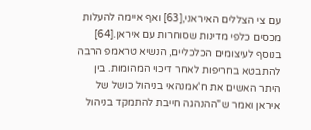עם צי הצללים האיראני,[63] ואף איימה להעלות מכסים כלפי מדינות שסוחרות עם איראן.[64] בנוסף לעיצומים הכלכליים, הנשיא טראמפ הרבה להתבטא בחריפות לאחר דיכוי המהומות. בין היתר האשים את ח'אמנהאי בניהול כושל של איראן ואמר ש"ההנהגה חייבת להתמקד בניהול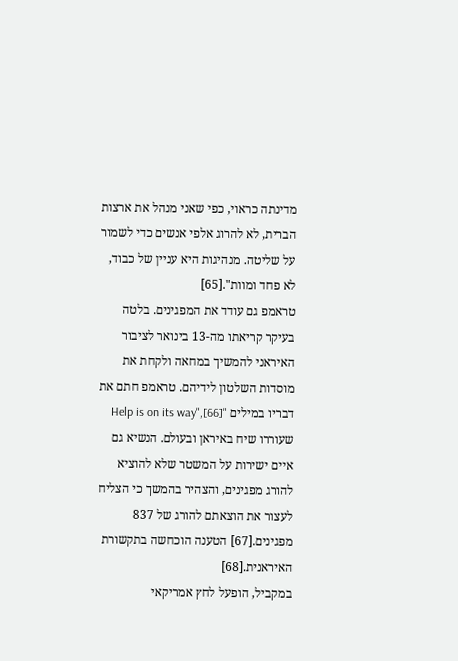מדינתה כראוי, כפי שאני מנהל את ארצות הברית, לא להרוג אלפי אנשים כדי לשמור על שליטה. מנהיגות היא עניין של כבוד, לא פחד ומוות".[65]
טראמפ גם עודד את המפגינים. בלטה בעיקר קריאתו מה-13 בינואר לציבור האיראני להמשיך במחאה ולקחת את מוסדות השלטון לידיהם. טראמפ חתם את דבריו במילים "Help is on its way",[66] שעוררו שיח באיראן ובעולם. הנשיא גם איים ישירות על המשטר שלא להוציא להורג מפגינים, והצהיר בהמשך כי הצליח לעצור את הוצאתם להורג של 837 מפגינים.[67] הטענה הוכחשה בתקשורת האיראנית.[68]
במקביל, הופעל לחץ אמריקאי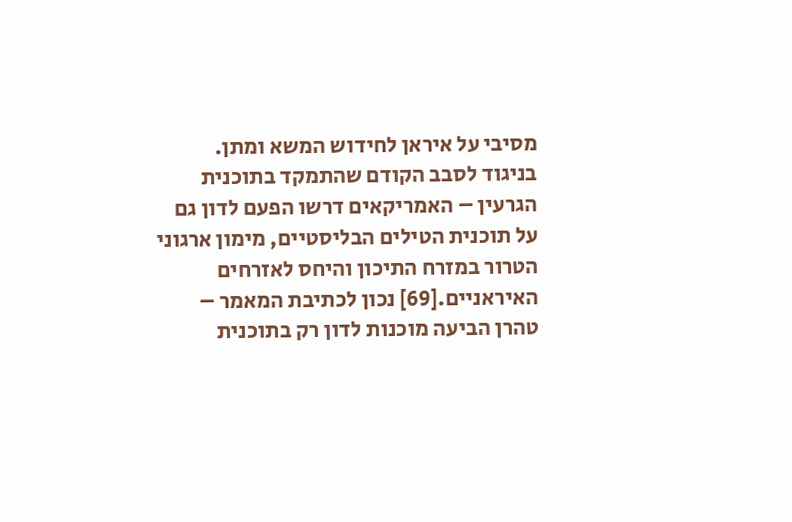מסיבי על איראן לחידוש המשא ומתן. בניגוד לסבב הקודם שהתמקד בתוכנית הגרעין – האמריקאים דרשו הפעם לדון גם על תוכנית הטילים הבליסטיים, מימון ארגוני הטרור במזרח התיכון והיחס לאזרחים האיראניים.[69] נכון לכתיבת המאמר – טהרן הביעה מוכנות לדון רק בתוכנית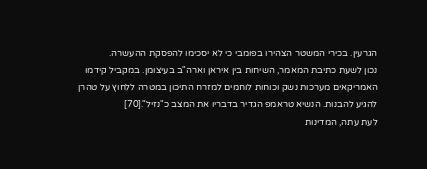הגרעין. בכירי המשטר הצהירו בפומבי כי לא יסכימו להפסקת ההעשרה.
נכון לשעת כתיבת המאמר, השיחות בין איראן וארה"ב בעיצומן. במקביל קידמו האמריקאים מערכות נשק וכוחות לוחמים למזרח התיכון במטרה ללחוץ על טהרן להגיע להבנות. הנשיא טראמפ הגדיר בדבריו את המצב כ"נזיל".[70]
לעת עתה, המדינות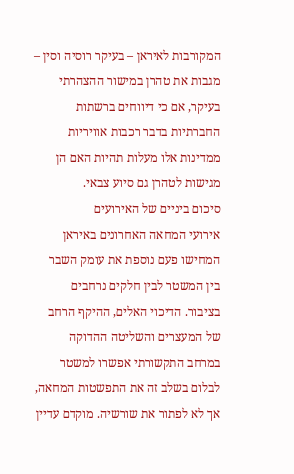המקורבות לאיראן – בעיקר רוסיה וסין – מגבות את טהרן במישור ההצהרתי בעיקר, אם כי דיווחים ברשתות החברתיות בדבר רכבות אוויריות ממדינות אלו מעלות תהיות האם הן מגישות לטהרן גם סיוע צבאי.
סיכום ביניים של האירועים
אירועי המחאה האחרונים באיראן המחישו פעם נוספת את עומק השבר בין המשטר לבין חלקים נרחבים בציבור. הדיכוי האלים, ההיקף הרחב של המעצרים והשליטה ההדוקה במרחב התקשורתי אפשרו למשטר לבלום בשלב זה את התפשטות המחאה, אך לא לפתור את שורשיה. מוקדם עדיין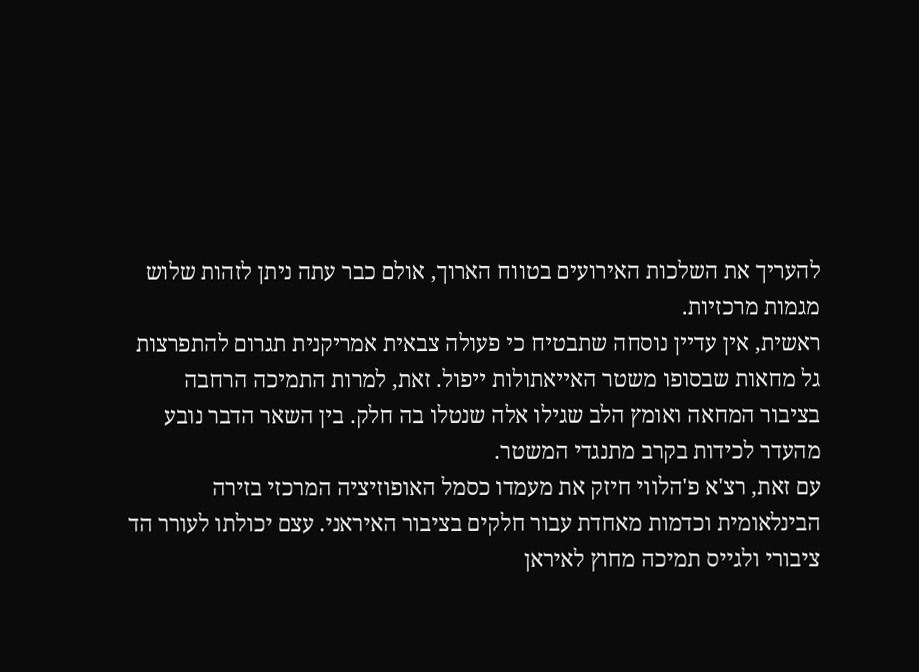להעריך את השלכות האירועים בטווח הארוך, אולם כבר עתה ניתן לזהות שלוש מגמות מרכזיות.
ראשית, אין עדיין נוסחה שתבטיח כי פעולה צבאית אמריקנית תגרום להתפרצות גל מחאות שבסופו משטר האייאתולות ייפול. זאת, למרות התמיכה הרחבה בציבור המחאה ואומץ הלב שגילו אלה שנטלו בה חלק. בין השאר הדבר נובע מהעדר לכידות בקרב מתנגדי המשטר.
עם זאת, רצ'א פ'הלווי חיזק את מעמדו כסמל האופוזיציה המרכזי בזירה הבינלאומית וכדמות מאחדת עבור חלקים בציבור האיראני. עצם יכולתו לעורר הד ציבורי ולגייס תמיכה מחוץ לאיראן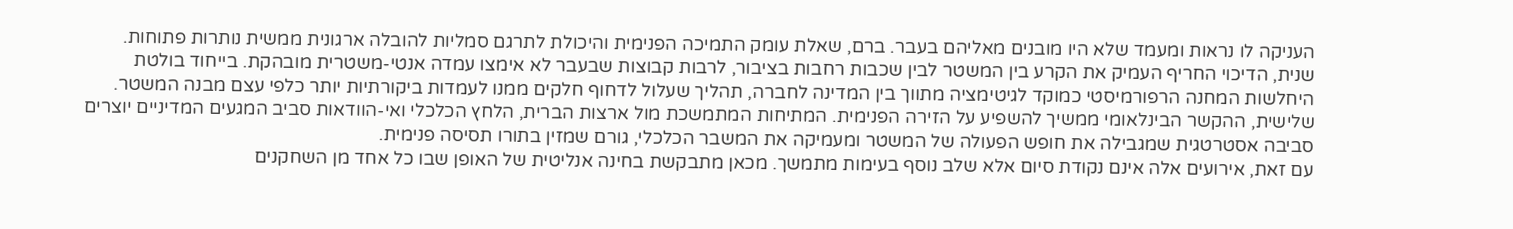העניקה לו נראות ומעמד שלא היו מובנים מאליהם בעבר. ברם, שאלת עומק התמיכה הפנימית והיכולת לתרגם סמליות להובלה ארגונית ממשית נותרות פתוחות.
שנית, הדיכוי החריף העמיק את הקרע בין המשטר לבין שכבות רחבות בציבור, לרבות קבוצות שבעבר לא אימצו עמדה אנטי-משטרית מובהקת. בייחוד בולטת היחלשות המחנה הרפורמיסטי כמוקד לגיטימציה מתווך בין המדינה לחברה, תהליך שעלול לדחוף חלקים ממנו לעמדות ביקורתיות יותר כלפי עצם מבנה המשטר.
שלישית, ההקשר הבינלאומי ממשיך להשפיע על הזירה הפנימית. המתיחות המתמשכת מול ארצות הברית, הלחץ הכלכלי ואי-הוודאות סביב המגעים המדיניים יוצרים סביבה אסטרטגית שמגבילה את חופש הפעולה של המשטר ומעמיקה את המשבר הכלכלי, גורם שמזין בתורו תסיסה פנימית.
עם זאת, אירועים אלה אינם נקודת סיום אלא שלב נוסף בעימות מתמשך. מכאן מתבקשת בחינה אנליטית של האופן שבו כל אחד מן השחקנים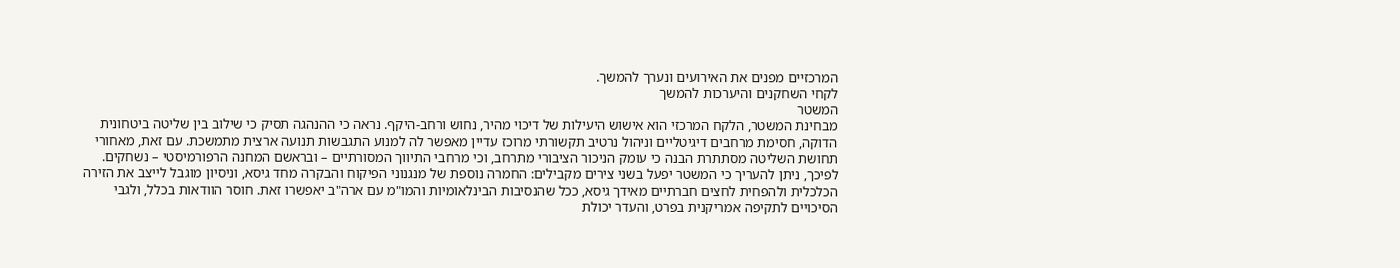המרכזיים מפנים את האירועים ונערך להמשך.
לקחי השחקנים והיערכות להמשך
המשטר
מבחינת המשטר, הלקח המרכזי הוא אישוש היעילות של דיכוי מהיר, נחוש ורחב-היקף. נראה כי ההנהגה תסיק כי שילוב בין שליטה ביטחונית הדוקה, חסימת מרחבים דיגיטליים וניהול נרטיב תקשורתי מרוכז עדיין מאפשר לה למנוע התגבשות תנועה ארצית מתמשכת. עם זאת, מאחורי תחושת השליטה מסתתרת הבנה כי עומק הניכור הציבורי מתרחב, וכי מרחבי התיווך המסורתיים – ובראשם המחנה הרפורמיסטי – נשחקים.
לפיכך, ניתן להעריך כי המשטר יפעל בשני צירים מקבילים: החמרה נוספת של מנגנוני הפיקוח והבקרה מחד גיסא, וניסיון מוגבל לייצב את הזירה הכלכלית ולהפחית לחצים חברתיים מאידך גיסא, ככל שהנסיבות הבינלאומיות והמו"מ עם ארה"ב יאפשרו זאת. חוסר הוודאות בכלל, ולגבי הסיכויים לתקיפה אמריקנית בפרט, והעדר יכולת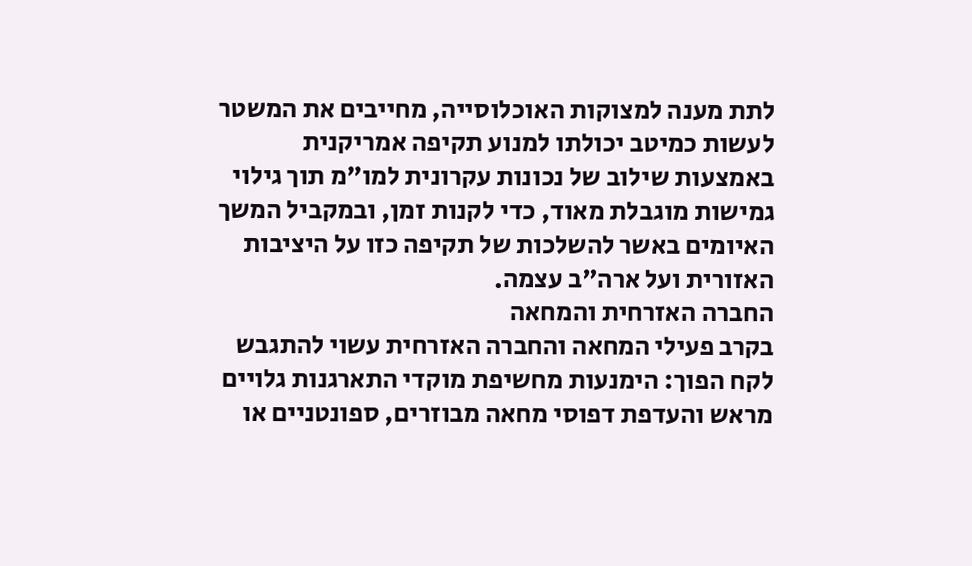לתת מענה למצוקות האוכלוסייה, מחייבים את המשטר לעשות כמיטב יכולתו למנוע תקיפה אמריקנית באמצעות שילוב של נכונות עקרונית למו"מ תוך גילוי גמישות מוגבלת מאוד, כדי לקנות זמן, ובמקביל המשך האיומים באשר להשלכות של תקיפה כזו על היציבות האזורית ועל ארה"ב עצמה.
החברה האזרחית והמחאה
בקרב פעילי המחאה והחברה האזרחית עשוי להתגבש לקח הפוך: הימנעות מחשיפת מוקדי התארגנות גלויים מראש והעדפת דפוסי מחאה מבוזרים, ספונטניים או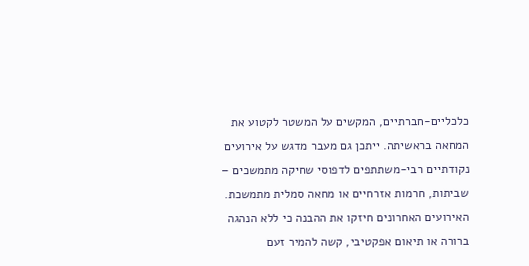כלכליים-חברתיים, המקשים על המשטר לקטוע את המחאה בראשיתה. ייתכן גם מעבר מדגש על אירועים נקודתיים רבי-משתתפים לדפוסי שחיקה מתמשכים – שביתות, חרמות אזרחיים או מחאה סמלית מתמשכת.
האירועים האחרונים חיזקו את ההבנה כי ללא הנהגה ברורה או תיאום אפקטיבי, קשה להמיר זעם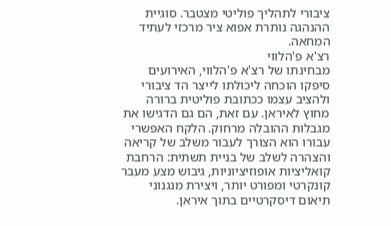ציבורי לתהליך פוליטי מצטבר. סוגיית ההנהגה נותרת אפוא ציר מרכזי לעתיד המחאה.
רצ'א פ'הלווי
מבחינתו של רצ'א פ'הלווי, האירועים סיפקו הוכחה ליכולתו לייצר הד ציבורי ולהציב עצמו ככתובת פוליטית ברורה מחוץ לאיראן. עם זאת, הם גם הדגישו את מגבלות ההובלה מרחוק. הלקח האפשרי עבורו הוא הצורך לעבור משלב של קריאה והצהרה לשלב של בניית תשתית: הרחבת קואליציות אופוזיציוניות, גיבוש מצע מעבר קונקרטי ומפורט יותר, ויצירת מנגנוני תיאום דיסקרטיים בתוך איראן.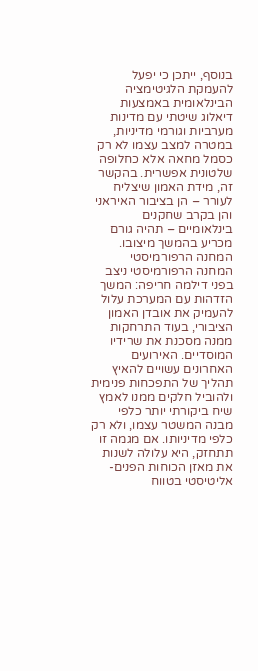בנוסף, ייתכן כי יפעל להעמקת הלגיטימציה הבינלאומית באמצעות דיאלוג שיטתי עם מדינות מערביות וגורמי מדיניות, במטרה למצב עצמו לא רק כסמל מחאה אלא כחלופה שלטונית אפשרית. בהקשר זה, מידת האמון שיצליח לעורר – הן בציבור האיראני והן בקרב שחקנים בינלאומיים – תהיה גורם מכריע בהמשך מיצובו.
המחנה הרפורמיסטי
המחנה הרפורמיסטי ניצב בפני דילמה חריפה: המשך הזדהות עם המערכת עלול להעמיק את אובדן האמון הציבורי, בעוד התרחקות ממנה מסכנת את שרידיו המוסדיים. האירועים האחרונים עשויים להאיץ תהליך של התפכחות פנימית ולהוביל חלקים ממנו לאמץ שיח ביקורתי יותר כלפי מבנה המשטר עצמו, ולא רק כלפי מדיניותו. אם מגמה זו תתחזק, היא עלולה לשנות את מאזן הכוחות הפנים-אליטיסטי בטווח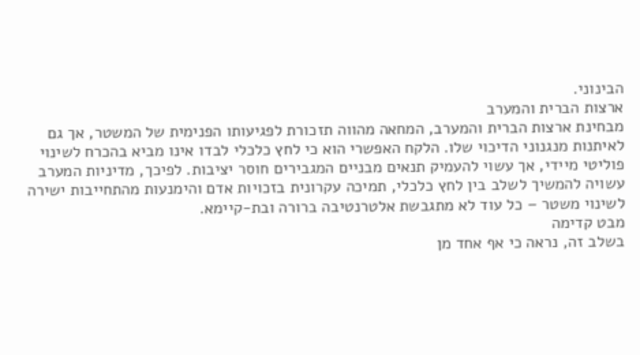הבינוני.
ארצות הברית והמערב
מבחינת ארצות הברית והמערב, המחאה מהווה תזכורת לפגיעותו הפנימית של המשטר, אך גם לאיתנות מנגנוני הדיכוי שלו. הלקח האפשרי הוא כי לחץ כלכלי לבדו אינו מביא בהכרח לשינוי פוליטי מיידי, אך עשוי להעמיק תנאים מבניים המגבירים חוסר יציבות. לפיכך, מדיניות המערב עשויה להמשיך לשלב בין לחץ כלכלי, תמיכה עקרונית בזכויות אדם והימנעות מהתחייבות ישירה לשינוי משטר – כל עוד לא מתגבשת אלטרנטיבה ברורה ובת-קיימא.
מבט קדימה
בשלב זה, נראה כי אף אחד מן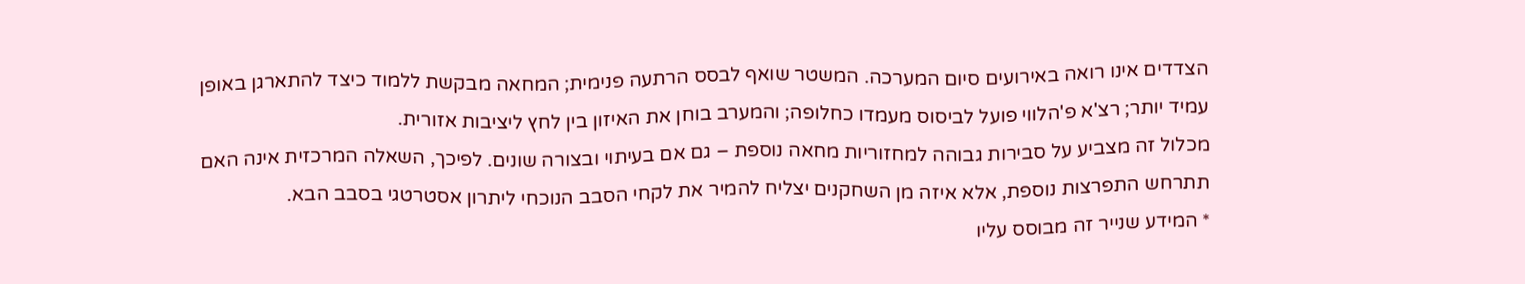הצדדים אינו רואה באירועים סיום המערכה. המשטר שואף לבסס הרתעה פנימית; המחאה מבקשת ללמוד כיצד להתארגן באופן עמיד יותר; רצ'א פ'הלווי פועל לביסוס מעמדו כחלופה; והמערב בוחן את האיזון בין לחץ ליציבות אזורית.
מכלול זה מצביע על סבירות גבוהה למחזוריות מחאה נוספת – גם אם בעיתוי ובצורה שונים. לפיכך, השאלה המרכזית אינה האם תתרחש התפרצות נוספת, אלא איזה מן השחקנים יצליח להמיר את לקחי הסבב הנוכחי ליתרון אסטרטגי בסבב הבא.
* המידע שנייר זה מבוסס עליו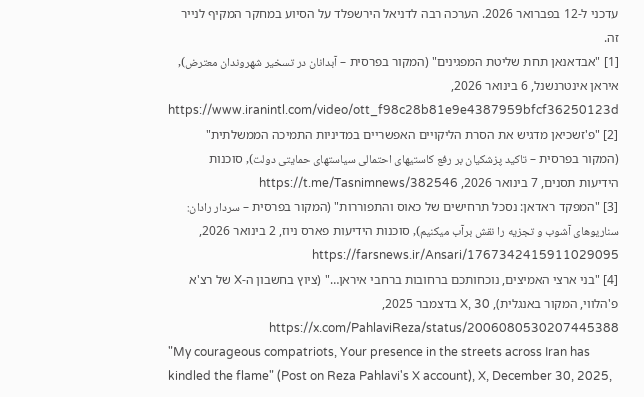עדכני ל-12 בפברואר 2026. הערכה רבה לדניאל הירשפלד על הסיוע במחקר המקיף לנייר זה.
[1] "אבדאנאן תחת שליטת המפגינים" (המקור בפרסית – آبدانان در تسخیر شهروندان معترض), איראן אינטרנשנל, 6 בינואר 2026, https://www.iranintl.com/video/ott_f98c28b81e9e4387959bfcf36250123d
[2] "פ'זשכיאן מדגיש את הסרת הליקויים האפשריים במדיניות התמיכה הממשלתית" (המקור בפרסית – تاکید پزشکیان بر رفع کاستیهای احتمالی سیاستهای حمایتی دولت), סוכנות הידיעות תסנים, 7 בינואר 2026, https://t.me/Tasnimnews/382546
[3] "המפקד ראדאן: נסכל תרחישים של כאוס והתפוררות" (המקור בפרסית – سردار رادان: سناریوهای آشوب و تجزیه را نقش برآب میکنیم), סוכנות הידיעות פארס ניוז, 2 בינואר 2026, https://farsnews.ir/Ansari/1767342415911029095
[4] "בני ארצי האמיצים, נוכחותכם ברחובות ברחבי איראן…" (ציוץ בחשבון ה-X של רצ'א פ'הלווי, המקור באנגלית), X, 30 בדצמבר 2025, https://x.com/PahlaviReza/status/2006080530207445388
"My courageous compatriots, Your presence in the streets across Iran has kindled the flame" (Post on Reza Pahlavi's X account), X, December 30, 2025,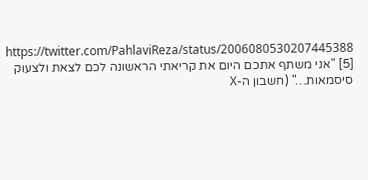https://twitter.com/PahlaviReza/status/2006080530207445388
[5] "אני משתף אתכם היום את קריאתי הראשונה לכם לצאת ולצעוק סיסמאות…" (חשבון ה-X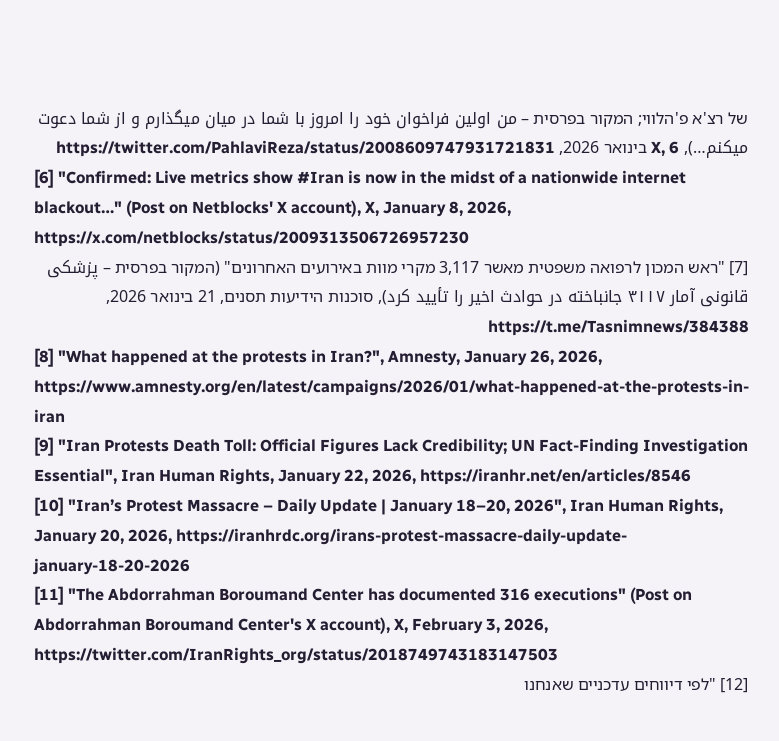של רצ'א פ'הלווי; המקור בפרסית – من اولین فراخوان خود را امروز با شما در میان میگذارم و از شما دعوت میکنم…), X, 6 בינואר 2026, https://twitter.com/PahlaviReza/status/2008609747931721831
[6] "Confirmed: Live metrics show #Iran is now in the midst of a nationwide internet blackout…" (Post on Netblocks' X account), X, January 8, 2026, https://x.com/netblocks/status/2009313506726957230
[7] "ראש המכון לרפואה משפטית מאשר 3,117 מקרי מוות באירועים האחרונים" (המקור בפרסית – پزشکی قانونی آمار ۳۱۱۷ جانباخته در حوادث اخیر را تأیید کرد), סוכנות הידיעות תסנים, 21 בינואר 2026, https://t.me/Tasnimnews/384388
[8] "What happened at the protests in Iran?", Amnesty, January 26, 2026, https://www.amnesty.org/en/latest/campaigns/2026/01/what-happened-at-the-protests-in-iran
[9] "Iran Protests Death Toll: Official Figures Lack Credibility; UN Fact-Finding Investigation Essential", Iran Human Rights, January 22, 2026, https://iranhr.net/en/articles/8546
[10] "Iran’s Protest Massacre – Daily Update | January 18–20, 2026", Iran Human Rights, January 20, 2026, https://iranhrdc.org/irans-protest-massacre-daily-update-january-18-20-2026
[11] "The Abdorrahman Boroumand Center has documented 316 executions" (Post on Abdorrahman Boroumand Center's X account), X, February 3, 2026, https://twitter.com/IranRights_org/status/2018749743183147503
[12] "לפי דיווחים עדכניים שאנחנו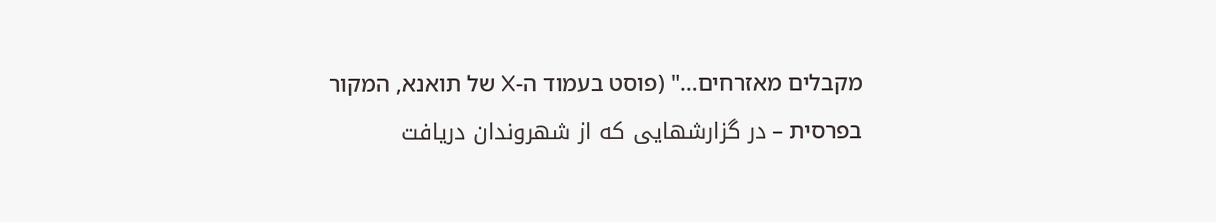מקבלים מאזרחים…" (פוסט בעמוד ה-X של תואנא, המקור בפרסית – در گزارشهایی که از شهروندان دریافت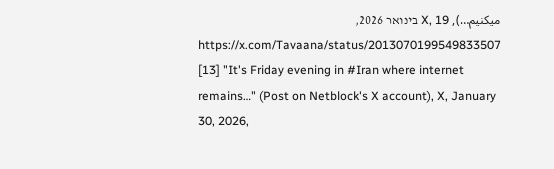میکنیم…), X, 19 בינואר 2026, https://x.com/Tavaana/status/2013070199549833507
[13] "It's Friday evening in #Iran where internet remains…" (Post on Netblock's X account), X, January 30, 2026,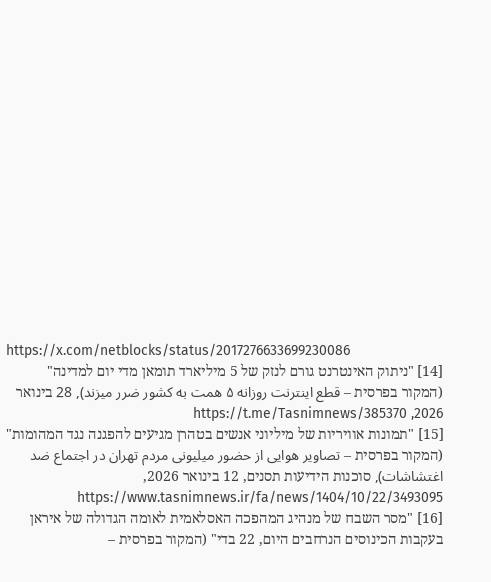https://x.com/netblocks/status/2017276633699230086
[14] "ניתוק האינטרנט גורם לנזק של 5 מיליארד תומאן מדי יום למדינה" (המקור בפרסית – قطع اینترنت روزانه ۵ همت به کشور ضرر میزند), 28 בינואר 2026, https://t.me/Tasnimnews/385370
[15] "תמונות אוויריות של מיליוני אנשים בטהרן מגיעים להפגנה נגד המהומות" (המקור בפרסית – تصاویر هوایی از حضور میلیونی مردم تهران در اجتماع ضد اغتشاشات), סוכנות הידיעות תסנים, 12 בינואר 2026, https://www.tasnimnews.ir/fa/news/1404/10/22/3493095
[16] "מסר השבח של מנהיג המהפכה האסלאמית לאומה הגדולה של איראן בעקבות הכינוסים הנרחבים היום, 22 בדי" (המקור בפרסית –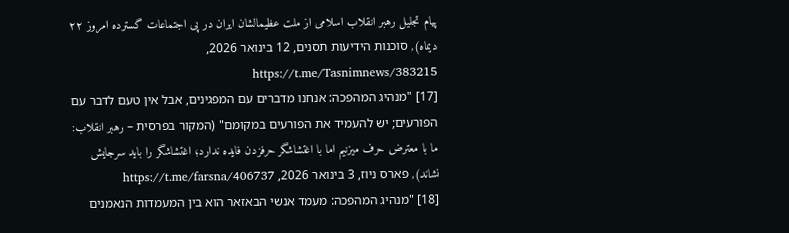پیام تجلیل رهبر انقلاب اسلامی از ملت عظیمالشان ایران در پی اجتماعات گسترده امروز ۲۲ دیماه), סוכנות הידיעות תסנים, 12 בינואר 2026, https://t.me/Tasnimnews/383215
[17] "מנהיג המהפכה: אנחנו מדברים עם המפגינים, אבל אין טעם לדבר עם הפורעים; יש להעמיד את הפורעים במקומם" (המקור בפרסית – رهبر انقلاب: ما با معترض حرف میزنیم اما با اغتشاشگر حرفزدن فایده ندارد؛ اغتشاشگر را باید سرجایش نشاند), פארס ניוז, 3 בינואר 2026, https://t.me/farsna/406737
[18] "מנהיג המהפכה: מעמד אנשי הבאזאר הוא בין המעמדות הנאמנים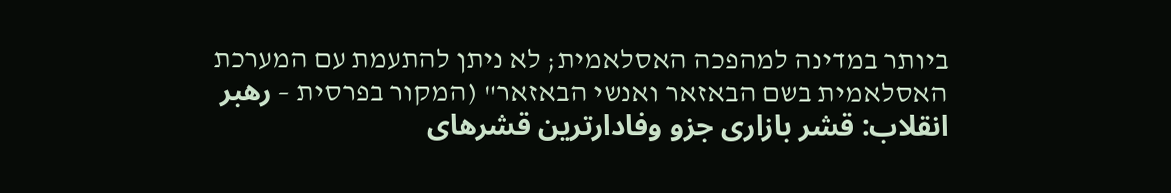ביותר במדינה למהפכה האסלאמית; לא ניתן להתעמת עם המערכת האסלאמית בשם הבאזאר ואנשי הבאזאר" (המקור בפרסית – رهبر انقلاب: قشر بازاری جزو وفادارترین قشرهای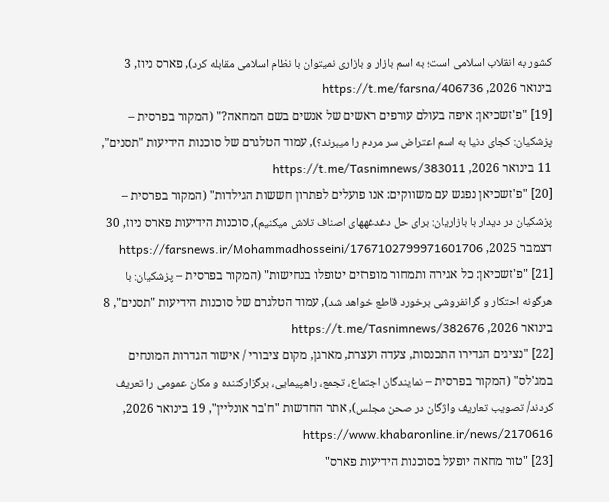کشور به انقلاب اسلامی است؛ به اسم بازار و بازاری نمیتوان با نظام اسلامی مقابله کرد), פארס ניוז, 3 בינואר 2026, https://t.me/farsna/406736
[19] "פ'זשכיאן: איפה בעולם עורפים ראשים של אנשים בשם המחאה?" (המקור בפרסית – پزشکیان: کجای دنیا به اسم اعتراض سر مردم را میبرند؟), עמוד הטלגרם של סוכנות הידיעות "תסנים", 11 בינואר 2026, https://t.me/Tasnimnews/383011
[20] "פ'זשכיאן נפגש עם משווקים: אנו פועלים לפתרון חששות הגילדות" (המקור בפרסית – پزشکیان در دیدار با بازاریان: برای حل دغدغههای اصناف تلاش میکنیم), סוכנות הידיעות פארס ניוז, 30 דצמבר 2025, https://farsnews.ir/Mohammadhosseini/1767102799971601706
[21] "פ'זשכיאן: כל אגירה ותמחור מופרזים יטופלו בנחישות" (המקור בפרסית – پزشکیان: با هرگونه احتکار و گرانفروشی برخورد قاطع خواهد شد), עמוד הטלגרם של סוכנות הידיעות "תסנים", 8 בינואר 2026, https://t.me/Tasnimnews/382676
[22] "נציגים הגדירו התכנסות, צעדה ועצרת, מארגן, מקום ציבורי / אישור הגדרות המונחים במג'לס" (המקור בפרסית – نمایندگان اجتماع، تجمع، راهپیمایی، برگزارکننده و مکان عمومی را تعریف کردند/ تصویب تعاریف واژگان در صحن مجلس), אתר החדשות "ח'בר אונליין", 19 בינואר 2026, https://www.khabaronline.ir/news/2170616
[23] "טור מחאה יופעל בסוכנות הידיעות פארס"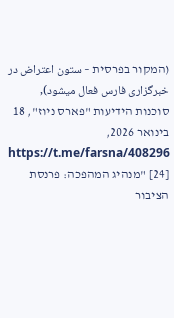(המקור בפרסית – ستون اعتراض در خبرگزاری فارس فعال میشود), סוכנות הידיעות "פארס ניוז", 18 בינואר 2026, https://t.me/farsna/408296
[24] "מנהיג המהפכה: פרנסת הציבור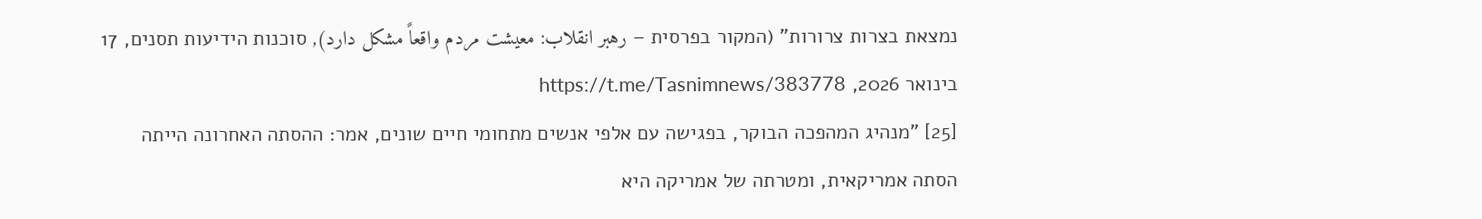נמצאת בצרות צרורות" (המקור בפרסית – رهبر انقلاب: معیشت مردم واقعاً مشکل دارد), סוכנות הידיעות תסנים, 17 בינואר 2026, https://t.me/Tasnimnews/383778
[25] "מנהיג המהפכה הבוקר, בפגישה עם אלפי אנשים מתחומי חיים שונים, אמר: ההסתה האחרונה הייתה הסתה אמריקאית, ומטרתה של אמריקה היא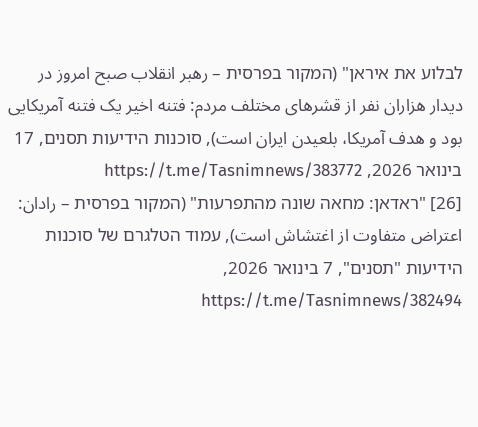לבלוע את איראן" (המקור בפרסית – رهبر انقلاب صبح امروز در دیدار هزاران نفر از قشرهای مختلف مردم: فتنه اخیر یک فتنه آمریکایی بود و هدف آمریکا، بلعیدن ایران است), סוכנות הידיעות תסנים, 17 בינואר 2026, https://t.me/Tasnimnews/383772
[26] "ראדאן: מחאה שונה מהתפרעות" (המקור בפרסית – رادان: اعتراض متفاوت از اغتشاش است), עמוד הטלגרם של סוכנות הידיעות "תסנים", 7 בינואר 2026, https://t.me/Tasnimnews/382494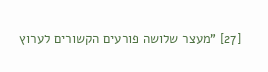[27] "מעצר שלושה פורעים הקשורים לערוץ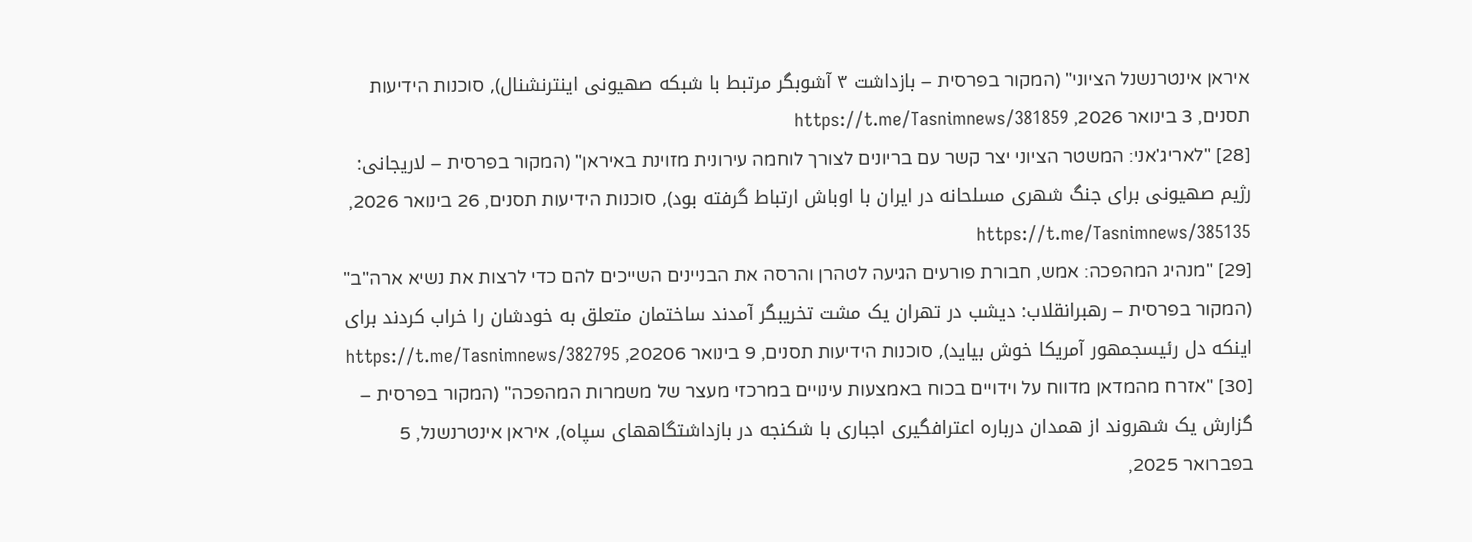איראן אינטרנשנל הציוני" (המקור בפרסית – بازداشت ۳ آشوبگر مرتبط با شبکه صهیونی اینترنشنال), סוכנות הידיעות תסנים, 3 בינואר 2026, https://t.me/Tasnimnews/381859
[28] "לאריג'אני: המשטר הציוני יצר קשר עם בריונים לצורך לוחמה עירונית מזוינת באיראן" (המקור בפרסית – لاریجانی: رژیم صهیونی برای جنگ شهری مسلحانه در ایران با اوباش ارتباط گرفته بود), סוכנות הידיעות תסנים, 26 בינואר 2026, https://t.me/Tasnimnews/385135
[29] "מנהיג המהפכה: אמש, חבורת פורעים הגיעה לטהרן והרסה את הבניינים השייכים להם כדי לרצות את נשיא ארה"ב" (המקור בפרסית – رهبرانقلاب: دیشب در تهران یک مشت تخریبگر آمدند ساختمان متعلق به خودشان را خراب کردند برای اینکه دل رئیسجمهور آمریکا خوش بیاید), סוכנות הידיעות תסנים, 9 בינואר 20206, https://t.me/Tasnimnews/382795
[30] "אזרח מהמדאן מדווח על וידויים בכוח באמצעות עינויים במרכזי מעצר של משמרות המהפכה" (המקור בפרסית – گزارش یک شهروند از همدان درباره اعترافگیری اجباری با شکنجه در بازداشتگاههای سپاه), איראן אינטרנשנל, 5 בפברואר 2025,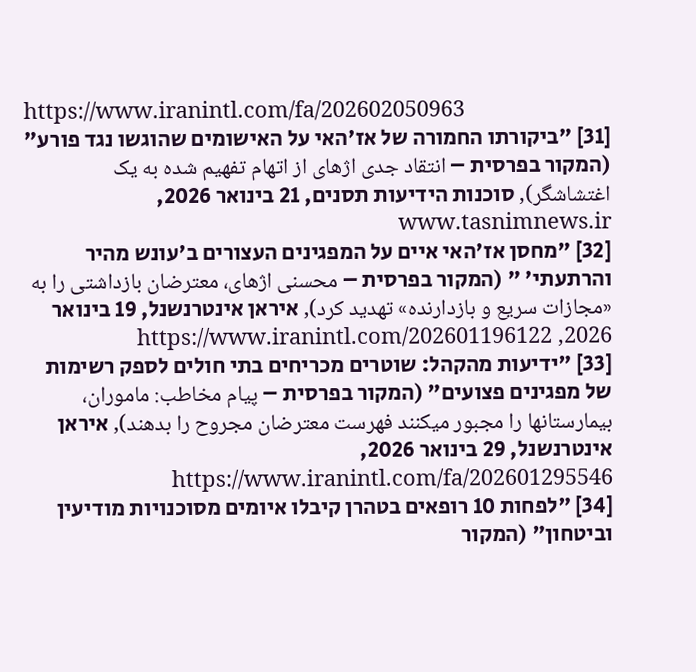https://www.iranintl.com/fa/202602050963
[31] "ביקורתו החמורה של אז'האי על האישומים שהוגשו נגד פורע" (המקור בפרסית – انتقاد جدی اژهای از اتهام تفهیم شده به یک اغتشاشگر), סוכנות הידיעות תסנים, 21 בינואר 2026, www.tasnimnews.ir
[32] "מחסן אז'האי איים על המפגינים העצורים ב'עונש מהיר והרתעתי' " (המקור בפרסית – محسنی اژهای، معترضان بازداشتی را به «مجازات سریع و بازدارنده» تهدید کرد), איראן אינטרנשנל, 19 בינואר 2026, https://www.iranintl.com/202601196122
[33] "ידיעות מהקהל: שוטרים מכריחים בתי חולים לספק רשימות של מפגינים פצועים" (המקור בפרסית – پیام مخاطب: ماموران، بیمارستانها را مجبور میکنند فهرست معترضان مجروح را بدهند), איראן אינטרנשנל, 29 בינואר 2026, https://www.iranintl.com/fa/202601295546
[34] "לפחות 10 רופאים בטהרן קיבלו איומים מסוכנויות מודיעין וביטחון" (המקור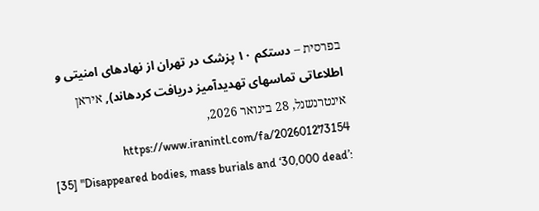בפרסית – دستکم ۱۰ پزشک در تهران از نهادهای امنیتی و اطلاعاتی تماسهای تهدیدآمیز دریافت کردهاند), איראן אינטרנשנל, 28 בינואר 2026, https://www.iranintl.com/fa/202601273154
[35] "Disappeared bodies, mass burials and ‘30,000 dead’: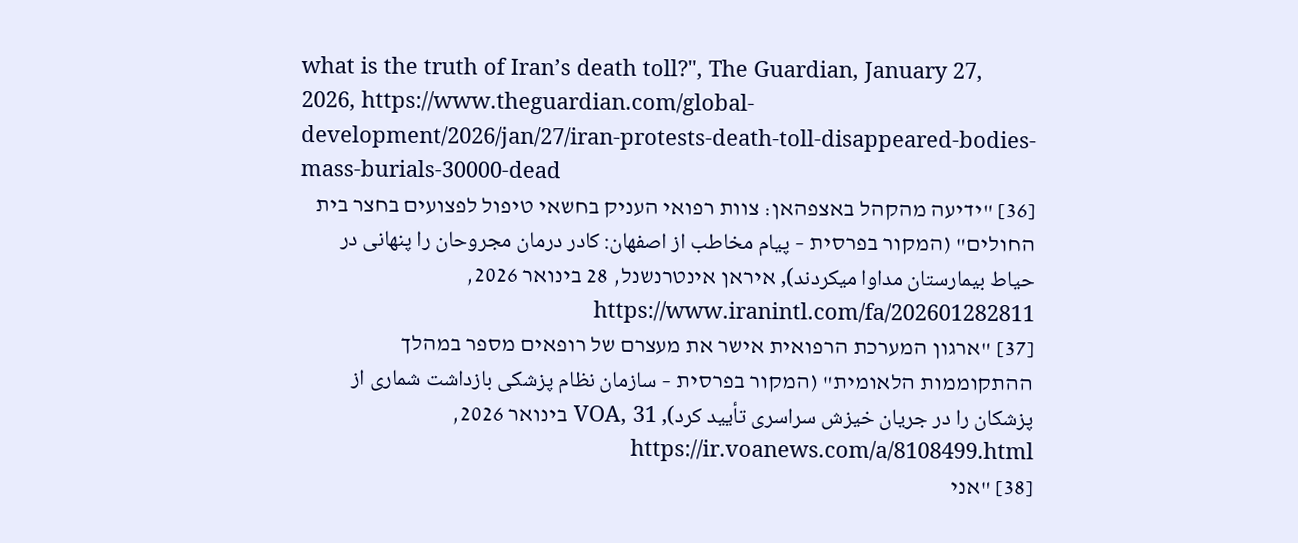what is the truth of Iran’s death toll?", The Guardian, January 27, 2026, https://www.theguardian.com/global-development/2026/jan/27/iran-protests-death-toll-disappeared-bodies-mass-burials-30000-dead
[36] "ידיעה מהקהל באצפהאן: צוות רפואי העניק בחשאי טיפול לפצועים בחצר בית החולים" (המקור בפרסית – پیام مخاطب از اصفهان: کادر درمان مجروحان را پنهانی در حیاط بیمارستان مداوا میکردند), איראן אינטרנשנל, 28 בינואר 2026, https://www.iranintl.com/fa/202601282811
[37] "ארגון המערכת הרפואית אישר את מעצרם של רופאים מספר במהלך ההתקוממות הלאומית" (המקור בפרסית – سازمان نظام پزشکی بازداشت شماری از پزشکان را در جریان خیزش سراسری تأیید کرد), VOA, 31 בינואר 2026, https://ir.voanews.com/a/8108499.html
[38] "אני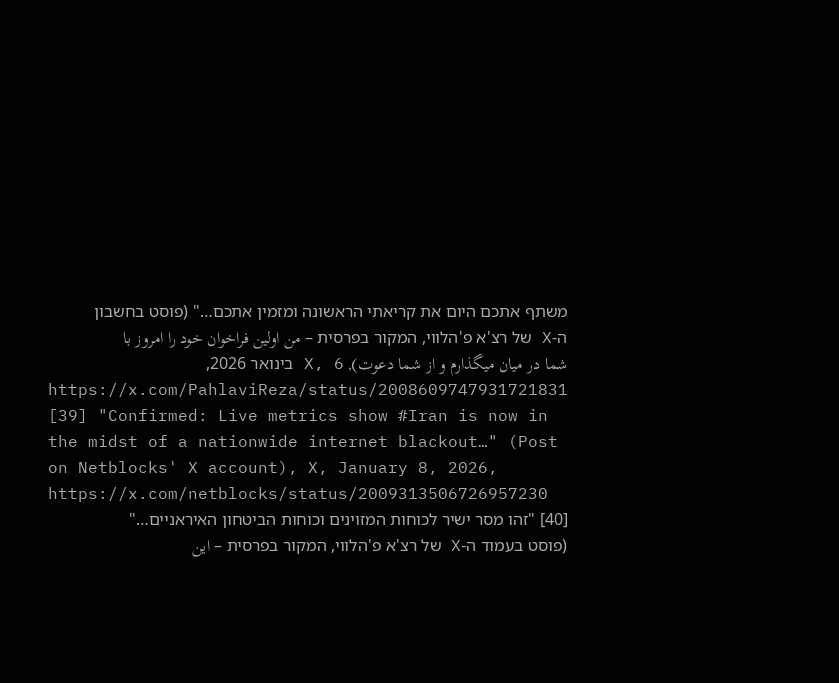משתף אתכם היום את קריאתי הראשונה ומזמין אתכם…" (פוסט בחשבון ה-X של רצ'א פ'הלווי, המקור בפרסית – من اولین فراخوان خود را امروز با شما در میان میگذارم و از شما دعوت), X, 6 בינואר 2026, https://x.com/PahlaviReza/status/2008609747931721831
[39] "Confirmed: Live metrics show #Iran is now in the midst of a nationwide internet blackout…" (Post on Netblocks' X account), X, January 8, 2026, https://x.com/netblocks/status/2009313506726957230
[40] "זהו מסר ישיר לכוחות המזוינים וכוחות הביטחון האיראניים…" (פוסט בעמוד ה-X של רצ'א פ'הלווי, המקור בפרסית – این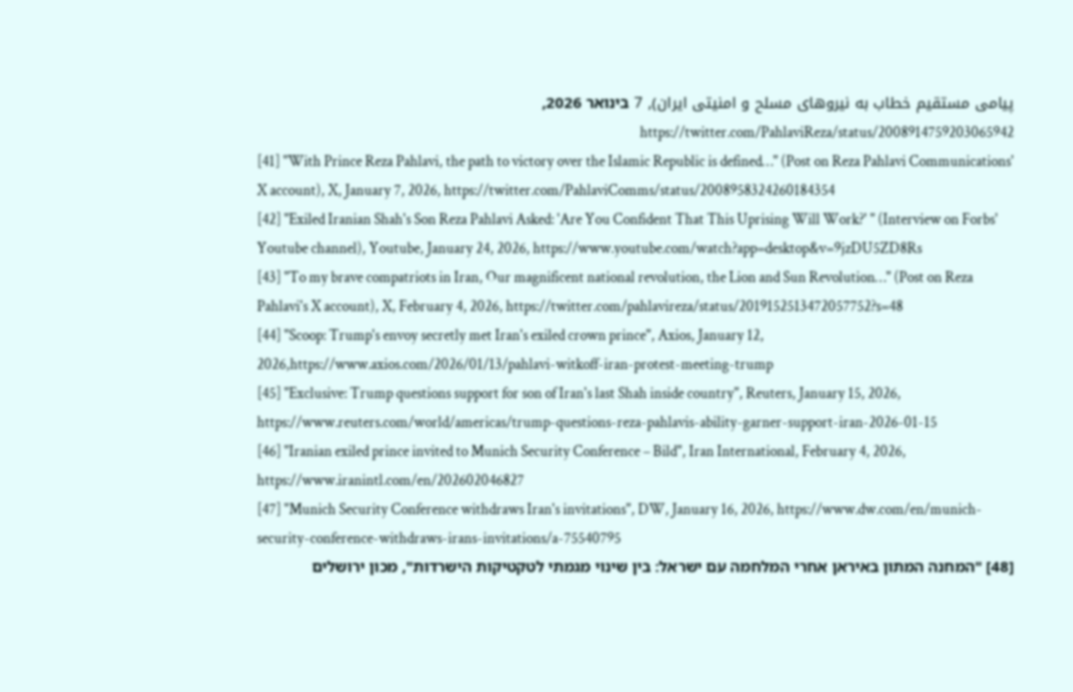پیامی مستقیم خطاب به نیروهای مسلح و امنیتی ایران), 7 בינואר 2026, https://twitter.com/PahlaviReza/status/2008914759203065942
[41] "With Prince Reza Pahlavi, the path to victory over the Islamic Republic is defined…" (Post on Reza Pahlavi Communications' X account), X, January 7, 2026, https://twitter.com/PahlaviComms/status/2008958324260184354
[42] "Exiled Iranian Shah's Son Reza Pahlavi Asked: 'Are You Confident That This Uprising Will Work?' " (Interview on Forbs' Youtube channel), Youtube, January 24, 2026, https://www.youtube.com/watch?app=desktop&v=9jzDU5ZD8Rs
[43] "To my brave compatriots in Iran, Our magnificent national revolution, the Lion and Sun Revolution…" (Post on Reza Pahlavi's X account), X, February 4, 2026, https://twitter.com/pahlavireza/status/2019152513472057752?s=48
[44] "Scoop: Trump's envoy secretly met Iran's exiled crown prince", Axios, January 12, 2026,https://www.axios.com/2026/01/13/pahlavi-witkoff-iran-protest-meeting-trump
[45] "Exclusive: Trump questions support for son of Iran's last Shah inside country", Reuters, January 15, 2026, https://www.reuters.com/world/americas/trump-questions-reza-pahlavis-ability-garner-support-iran-2026-01-15
[46] "Iranian exiled prince invited to Munich Security Conference – Bild", Iran International, February 4, 2026, https://www.iranintl.com/en/202602046827
[47] "Munich Security Conference withdraws Iran's invitations", DW, January 16, 2026, https://www.dw.com/en/munich-security-conference-withdraws-irans-invitations/a-75540795
[48] "המחנה המתון באיראן אחרי המלחמה עם ישראל: בין שינוי מגמתי לטקטיקות הישרדות", מכון ירושלים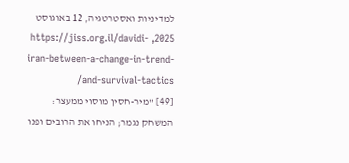למדיניות ואסטרטגיה, 12 באוגוסט 2025, https://jiss.org.il/davidi-iran-between-a-change-in-trend-and-survival-tactics/
[49] "מיר-חסין מוסוי ממעצר: המשחק נגמר; הניחו את הרובים ופנו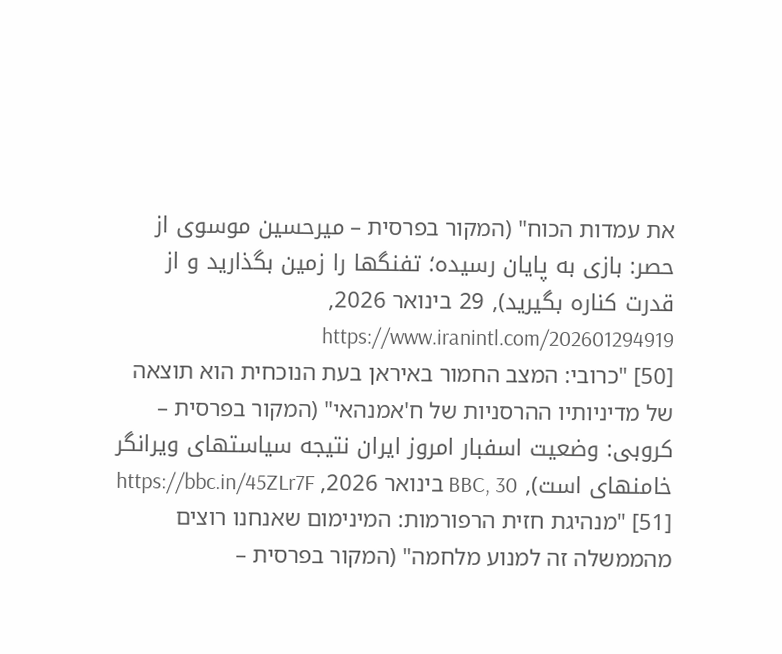את עמדות הכוח" (המקור בפרסית – میرحسین موسوی از حصر: بازی به پایان رسیده؛ تفنگها را زمین بگذارید و از قدرت کناره بگیرید), 29 בינואר 2026, https://www.iranintl.com/202601294919
[50] "כרובי: המצב החמור באיראן בעת הנוכחית הוא תוצאה של מדיניותיו ההרסניות של ח'אמנהאי" (המקור בפרסית – کروبی: وضعیت اسفبار امروز ایران نتیجه سیاستهای ویرانگر خامنهای است), BBC, 30 בינואר 2026, https://bbc.in/45ZLr7F
[51] "מנהיגת חזית הרפורמות: המינימום שאנחנו רוצים מהממשלה זה למנוע מלחמה" (המקור בפרסית –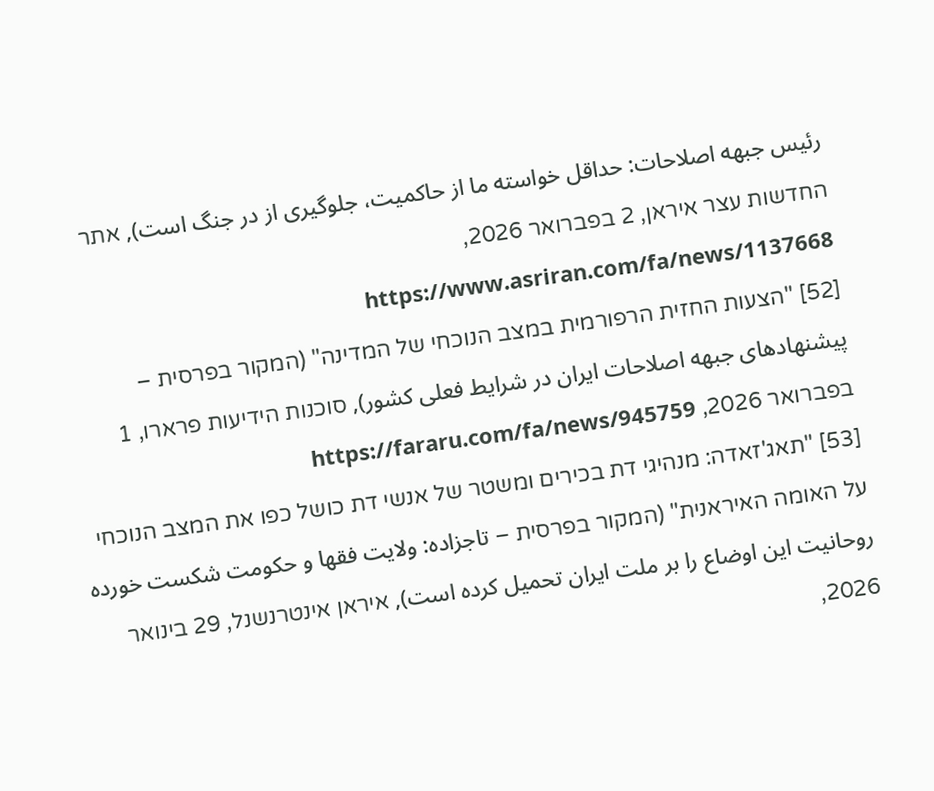رئیس جبهه اصلاحات: حداقل خواسته ما از حاکمیت، جلوگیری از در جنگ است), אתר החדשות עצר איראן, 2 בפברואר 2026, https://www.asriran.com/fa/news/1137668
[52] "הצעות החזית הרפורמית במצב הנוכחי של המדינה" (המקור בפרסית – پیشنهادهای جبهه اصلاحات ایران در شرایط فعلی کشور), סוכנות הידיעות פרארו, 1 בפברואר 2026, https://fararu.com/fa/news/945759
[53] "תאג'זאדה: מנהיגי דת בכירים ומשטר של אנשי דת כושל כפו את המצב הנוכחי על האומה האיראנית" (המקור בפרסית – تاجزاده: ولایت فقها و حکومت شکست خورده روحانیت این اوضاع را بر ملت ایران تحمیل کرده است), איראן אינטרנשנל, 29 בינואר 2026,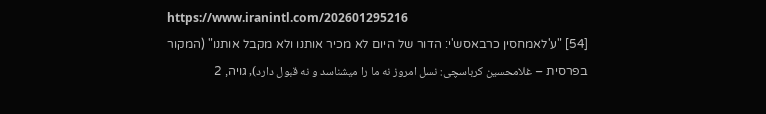https://www.iranintl.com/202601295216
[54] "ע'לאמחסין כרבאסש'י: הדור של היום לא מכיר אותנו ולא מקבל אותנו" (המקור בפרסית – غلامحسین کرباسچی: نسل امروز نه ما را میشناسد و نه قبول دارد), גויה, 2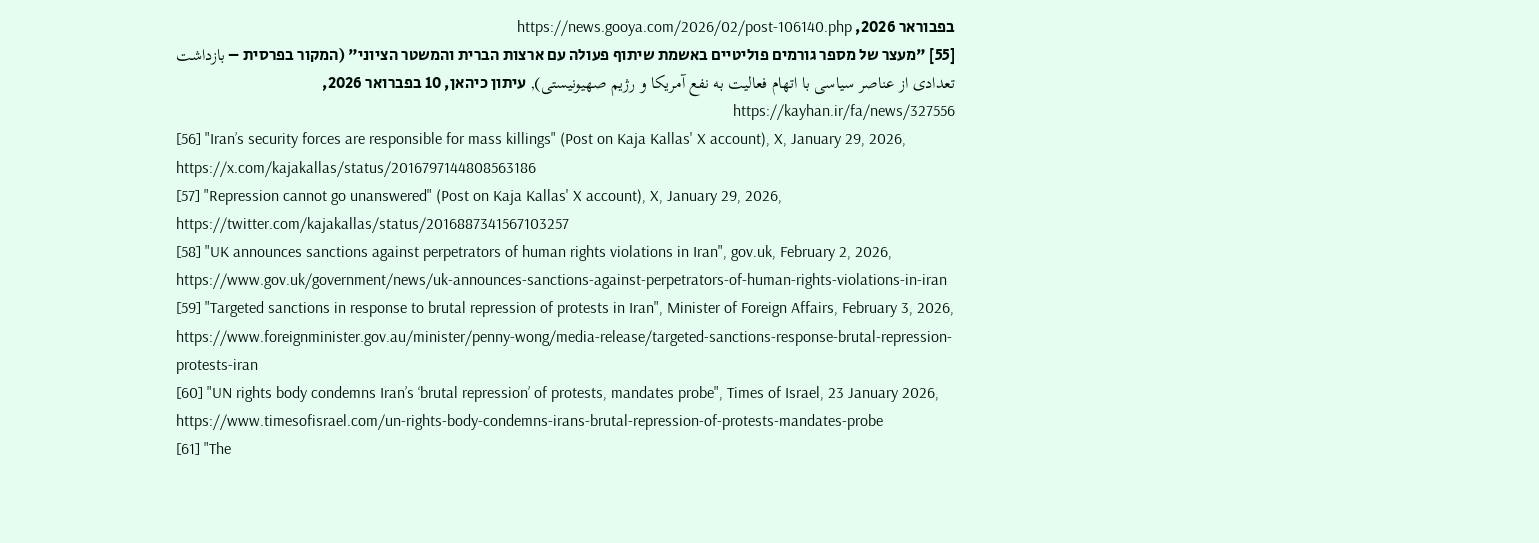בפבוראר 2026, https://news.gooya.com/2026/02/post-106140.php
[55] "מעצר של מספר גורמים פוליטיים באשמת שיתוף פעולה עם ארצות הברית והמשטר הציוני" (המקור בפרסית – بازداشت تعدادی از عناصر سیاسی با اتهام فعالیت به نفع آمریکا و رژیم صهیونیستی), עיתון כיהאן, 10 בפברואר 2026, https://kayhan.ir/fa/news/327556
[56] "Iran’s security forces are responsible for mass killings" (Post on Kaja Kallas' X account), X, January 29, 2026, https://x.com/kajakallas/status/2016797144808563186
[57] "Repression cannot go unanswered" (Post on Kaja Kallas' X account), X, January 29, 2026, https://twitter.com/kajakallas/status/2016887341567103257
[58] "UK announces sanctions against perpetrators of human rights violations in Iran", gov.uk, February 2, 2026, https://www.gov.uk/government/news/uk-announces-sanctions-against-perpetrators-of-human-rights-violations-in-iran
[59] "Targeted sanctions in response to brutal repression of protests in Iran", Minister of Foreign Affairs, February 3, 2026, https://www.foreignminister.gov.au/minister/penny-wong/media-release/targeted-sanctions-response-brutal-repression-protests-iran
[60] "UN rights body condemns Iran’s ‘brutal repression’ of protests, mandates probe", Times of Israel, 23 January 2026, https://www.timesofisrael.com/un-rights-body-condemns-irans-brutal-repression-of-protests-mandates-probe
[61] "The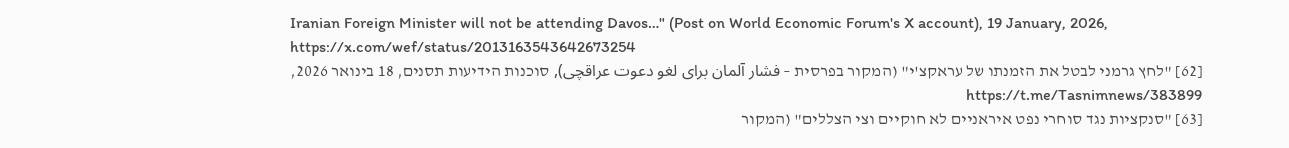Iranian Foreign Minister will not be attending Davos…" (Post on World Economic Forum's X account), 19 January, 2026, https://x.com/wef/status/2013163543642673254
[62] "לחץ גרמני לבטל את הזמנתו של עראקצ'י" (המקור בפרסית – فشار آلمان برای لغو دعوت عراقچی), סוכנות הידיעות תסנים, 18 בינואר 2026, https://t.me/Tasnimnews/383899
[63] "סנקציות נגד סוחרי נפט איראניים לא חוקיים וצי הצללים" (המקור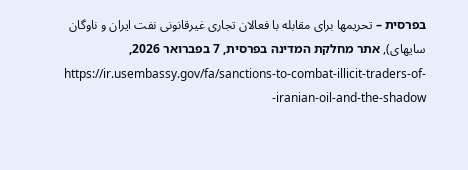בפרסית – تحریمها برای مقابله با فعالان تجاری غیرقانونی نفت ایران و ناوگان سایهای), אתר מחלקת המדינה בפרסית, 7 בפברואר 2026, https://ir.usembassy.gov/fa/sanctions-to-combat-illicit-traders-of-iranian-oil-and-the-shadow-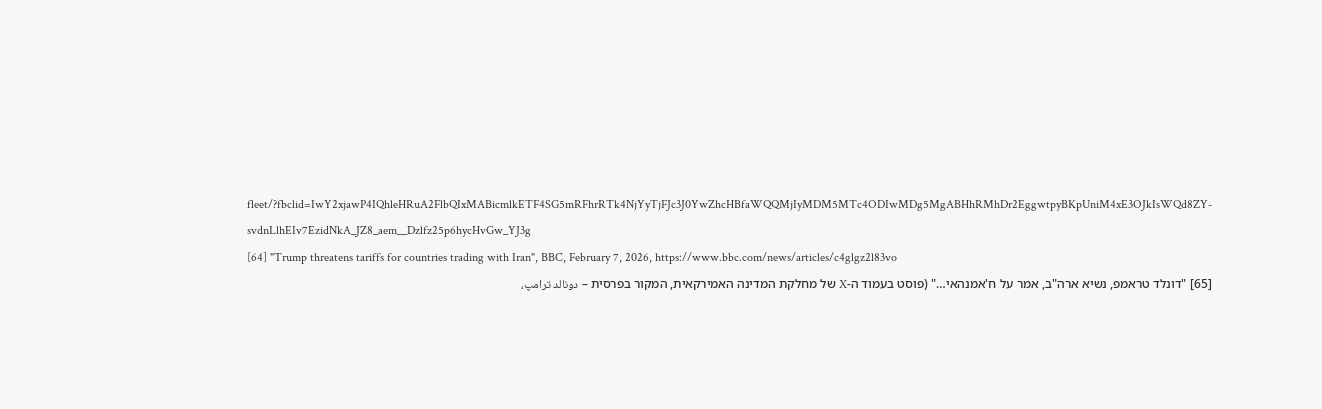fleet/?fbclid=IwY2xjawP4IQhleHRuA2FlbQIxMABicmlkETF4SG5mRFhrRTk4NjYyTjFJc3J0YwZhcHBfaWQQMjIyMDM5MTc4ODIwMDg5MgABHhRMhDr2EggwtpyBKpUniM4xE3OJkIsWQd8ZY-svdnLlhEIv7EzidNkA_JZ8_aem__Dzlfz25p6hycHvGw_YJ3g
[64] "Trump threatens tariffs for countries trading with Iran", BBC, February 7, 2026, https://www.bbc.com/news/articles/c4glgz2l83vo
[65] "דונלד טראמפ, נשיא ארה"ב, אמר על ח'אמנהאי…" (פוסט בעמוד ה-X של מחלקת המדינה האמירקאית, המקור בפרסית – دونالد ترامپ،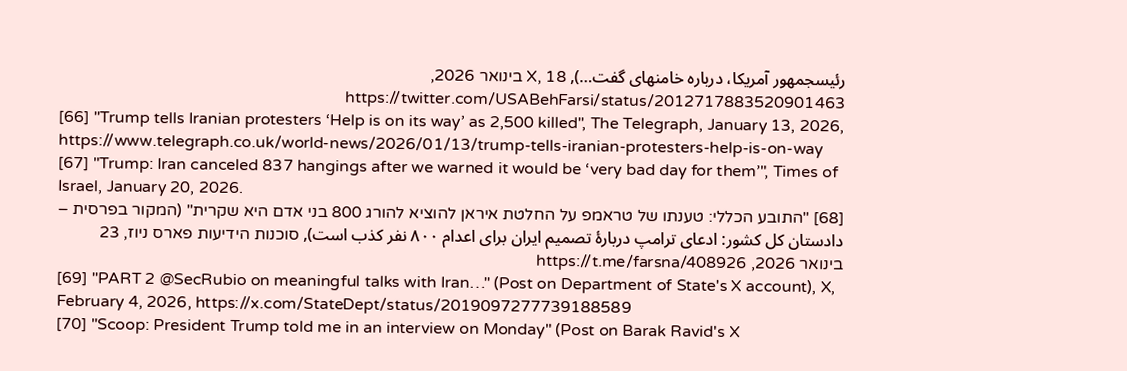رئیسجمهور آمریکا، درباره خامنهای گفت…), X, 18 בינואר 2026, https://twitter.com/USABehFarsi/status/2012717883520901463
[66] "Trump tells Iranian protesters ‘Help is on its way’ as 2,500 killed", The Telegraph, January 13, 2026, https://www.telegraph.co.uk/world-news/2026/01/13/trump-tells-iranian-protesters-help-is-on-way
[67] "Trump: Iran canceled 837 hangings after we warned it would be ‘very bad day for them’", Times of Israel, January 20, 2026.
[68] "התובע הכללי: טענתו של טראמפ על החלטת איראן להוציא להורג 800 בני אדם היא שקרית" (המקור בפרסית – دادستان کل کشور: ادعای ترامپ دربارۀ تصمیم ایران برای اعدام ۸۰۰ نفر کذب است), סוכנות הידיעות פארס ניוז, 23 בינואר 2026, https://t.me/farsna/408926
[69] "PART 2 @SecRubio on meaningful talks with Iran…" (Post on Department of State's X account), X, February 4, 2026, https://x.com/StateDept/status/2019097277739188589
[70] "Scoop: President Trump told me in an interview on Monday" (Post on Barak Ravid's X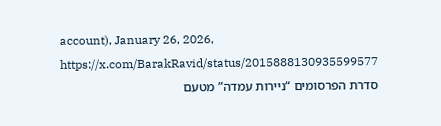account), January 26, 2026, https://x.com/BarakRavid/status/2015888130935599577
סדרת הפרסומים “ניירות עמדה” מטעם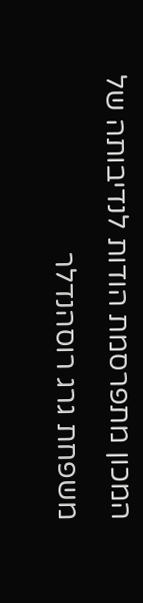המכון מתפרסמת הודות לנדיבותה של משפחת גרג רוסהנדלר